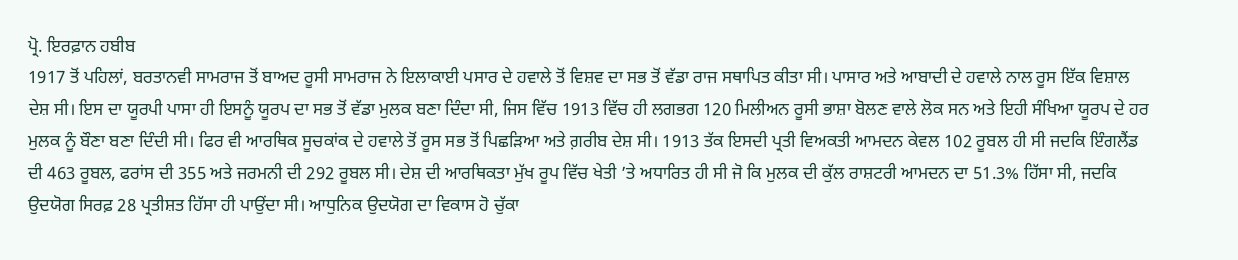ਪ੍ਰੋ. ਇਰਫ਼ਾਨ ਹਬੀਬ
1917 ਤੋਂ ਪਹਿਲਾਂ, ਬਰਤਾਨਵੀ ਸਾਮਰਾਜ ਤੋਂ ਬਾਅਦ ਰੂਸੀ ਸਾਮਰਾਜ ਨੇ ਇਲਾਕਾਈ ਪਸਾਰ ਦੇ ਹਵਾਲੇ ਤੋਂ ਵਿਸ਼ਵ ਦਾ ਸਭ ਤੋਂ ਵੱਡਾ ਰਾਜ ਸਥਾਪਿਤ ਕੀਤਾ ਸੀ। ਪਾਸਾਰ ਅਤੇ ਆਬਾਦੀ ਦੇ ਹਵਾਲੇ ਨਾਲ ਰੂਸ ਇੱਕ ਵਿਸ਼ਾਲ ਦੇਸ਼ ਸੀ। ਇਸ ਦਾ ਯੂਰਪੀ ਪਾਸਾ ਹੀ ਇਸਨੂੰ ਯੂਰਪ ਦਾ ਸਭ ਤੋਂ ਵੱਡਾ ਮੁਲਕ ਬਣਾ ਦਿੰਦਾ ਸੀ, ਜਿਸ ਵਿੱਚ 1913 ਵਿੱਚ ਹੀ ਲਗਭਗ 120 ਮਿਲੀਅਨ ਰੂਸੀ ਭਾਸ਼ਾ ਬੋਲਣ ਵਾਲੇ ਲੋਕ ਸਨ ਅਤੇ ਇਹੀ ਸੰਖਿਆ ਯੂਰਪ ਦੇ ਹਰ ਮੁਲਕ ਨੂੰ ਬੌਣਾ ਬਣਾ ਦਿੰਦੀ ਸੀ। ਫਿਰ ਵੀ ਆਰਥਿਕ ਸੂਚਕਾਂਕ ਦੇ ਹਵਾਲੇ ਤੋਂ ਰੂਸ ਸਭ ਤੋਂ ਪਿਛੜਿਆ ਅਤੇ ਗ਼ਰੀਬ ਦੇਸ਼ ਸੀ। 1913 ਤੱਕ ਇਸਦੀ ਪ੍ਰਤੀ ਵਿਅਕਤੀ ਆਮਦਨ ਕੇਵਲ 102 ਰੂਬਲ ਹੀ ਸੀ ਜਦਕਿ ਇੰਗਲੈਂਡ ਦੀ 463 ਰੂਬਲ, ਫਰਾਂਸ ਦੀ 355 ਅਤੇ ਜਰਮਨੀ ਦੀ 292 ਰੂਬਲ ਸੀ। ਦੇਸ਼ ਦੀ ਆਰਥਿਕਤਾ ਮੁੱਖ ਰੂਪ ਵਿੱਚ ਖੇਤੀ ’ਤੇ ਅਧਾਰਿਤ ਹੀ ਸੀ ਜੋ ਕਿ ਮੁਲਕ ਦੀ ਕੁੱਲ ਰਾਸ਼ਟਰੀ ਆਮਦਨ ਦਾ 51.3% ਹਿੱਸਾ ਸੀ, ਜਦਕਿ ਉਦਯੋਗ ਸਿਰਫ਼ 28 ਪ੍ਰਤੀਸ਼ਤ ਹਿੱਸਾ ਹੀ ਪਾਉਂਦਾ ਸੀ। ਆਧੁਨਿਕ ਉਦਯੋਗ ਦਾ ਵਿਕਾਸ ਹੋ ਚੁੱਕਾ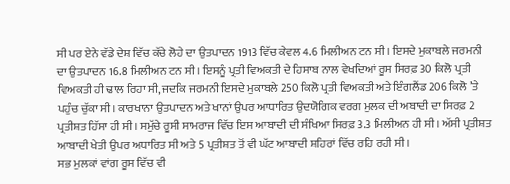ਸੀ ਪਰ ਏਨੇ ਵੱਡੇ ਦੇਸ਼ ਵਿੱਚ ਕੱਚੇ ਲੋਹੇ ਦਾ ਉਤਪਾਦਨ 1913 ਵਿੱਚ ਕੇਵਲ 4.6 ਮਿਲੀਅਨ ਟਨ ਸੀ। ਇਸਦੇ ਮੁਕਾਬਲੇ ਜਰਮਨੀ ਦਾ ਉਤਪਾਦਨ 16.8 ਮਿਲੀਅਨ ਟਨ ਸੀ। ਇਸਨੂੰ ਪ੍ਰਤੀ ਵਿਅਕਤੀ ਦੇ ਹਿਸਾਬ ਨਾਲ ਵੇਖਦਿਆਂ ਰੂਸ ਸਿਰਫ਼ 30 ਕਿਲੋ ਪ੍ਰਤੀ ਵਿਅਕਤੀ ਹੀ ਢਾਲ ਰਿਹਾ ਸੀ, ਜਦਕਿ ਜਰਮਨੀ ਇਸਦੇ ਮੁਕਾਬਲੇ 250 ਕਿਲੋ ਪ੍ਰਤੀ ਵਿਅਕਤੀ ਅਤੇ ਇੰਗਲੈਂਡ 206 ਕਿਲੋ ’ਤੇ ਪਹੁੰਚ ਚੁੱਕਾ ਸੀ। ਕਾਰਖਾਨਾ ਉਤਪਾਦਨ ਅਤੇ ਖਾਨਾਂ ਉਪਰ ਆਧਾਰਿਤ ਉਦਯੋਗਿਕ ਵਰਗ ਮੁਲਕ ਦੀ ਅਬਾਦੀ ਦਾ ਸਿਰਫ਼ 2 ਪ੍ਰਤੀਸ਼ਤ ਹਿੱਸਾ ਹੀ ਸੀ। ਸਮੁੱਚੇ ਰੂਸੀ ਸਾਮਰਾਜ ਵਿੱਚ ਇਸ ਆਬਾਦੀ ਦੀ ਸੰਖਿਆ ਸਿਰਫ਼ 3.3 ਮਿਲੀਅਨ ਹੀ ਸੀ। ਅੱਸੀ ਪ੍ਰਤੀਸ਼ਤ ਆਬਾਦੀ ਖੇਤੀ ਉਪਰ ਅਧਾਰਿਤ ਸੀ ਅਤੇ 5 ਪ੍ਰਤੀਸ਼ਤ ਤੋਂ ਵੀ ਘੱਟ ਆਬਾਦੀ ਸ਼ਹਿਰਾਂ ਵਿੱਚ ਰਹਿ ਰਹੀ ਸੀ।
ਸਭ ਮੁਲਕਾਂ ਵਾਂਗ ਰੂਸ ਵਿੱਚ ਵੀ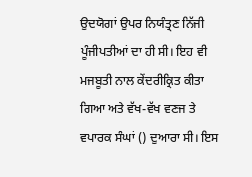ਉਦਯੋਗਾਂ ਉਪਰ ਨਿਯੰਤ੍ਰਣ ਨਿੱਜੀ ਪੂੰਜੀਪਤੀਆਂ ਦਾ ਹੀ ਸੀ। ਇਹ ਵੀ ਮਜਬੂਤੀ ਨਾਲ ਕੇਂਦਰੀਕ੍ਰਿਤ ਕੀਤਾ ਗਿਆ ਅਤੇ ਵੱਖ-ਵੱਖ ਵਣਜ ਤੇ ਵਪਾਰਕ ਸੰਘਾਂ () ਦੁਆਰਾ ਸੀ। ਇਸ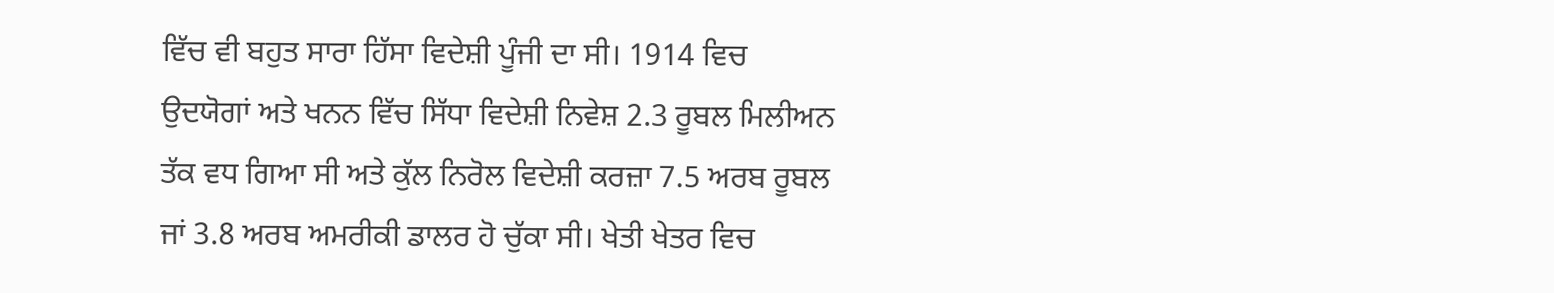ਵਿੱਚ ਵੀ ਬਹੁਤ ਸਾਰਾ ਹਿੱਸਾ ਵਿਦੇਸ਼ੀ ਪੂੰਜੀ ਦਾ ਸੀ। 1914 ਵਿਚ ਉਦਯੋਗਾਂ ਅਤੇ ਖਨਨ ਵਿੱਚ ਸਿੱਧਾ ਵਿਦੇਸ਼ੀ ਨਿਵੇਸ਼ 2.3 ਰੂਬਲ ਮਿਲੀਅਨ ਤੱਕ ਵਧ ਗਿਆ ਸੀ ਅਤੇ ਕੁੱਲ ਨਿਰੋਲ ਵਿਦੇਸ਼ੀ ਕਰਜ਼ਾ 7.5 ਅਰਬ ਰੂਬਲ ਜਾਂ 3.8 ਅਰਬ ਅਮਰੀਕੀ ਡਾਲਰ ਹੋ ਚੁੱਕਾ ਸੀ। ਖੇਤੀ ਖੇਤਰ ਵਿਚ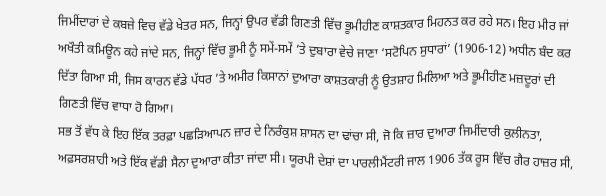ਜਿਮੀਂਦਾਰਾਂ ਦੇ ਕਬਜ਼ੇ ਵਿਚ ਵੱਡੇ ਖੇਤਰ ਸਨ, ਜਿਨ੍ਹਾਂ ਉਪਰ ਵੱਡੀ ਗਿਣਤੀ ਵਿੱਚ ਭੂਮੀਹੀਣ ਕਾਸ਼ਤਕਾਰ ਮਿਹਨਤ ਕਰ ਰਹੇ ਸਨ। ਇਹ ਮੀਰ ਜਾਂ ਅਖੌਤੀ ਕਮਿਊਨ ਕਹੇ ਜਾਂਦੇ ਸਨ, ਜਿਨ੍ਹਾਂ ਵਿੱਚ ਭੂਮੀ ਨੂੰ ਸਮੇਂ-ਸਮੇਂ ’ਤੇ ਦੁਬਾਰਾ ਵੇਚੇ ਜਾਣਾ ‘ਸਟੋਪਿਨ ਸੁਧਾਰਾਂ’ (1906-12) ਅਧੀਨ ਬੰਦ ਕਰ ਦਿੱਤਾ ਗਿਆ ਸੀ, ਜਿਸ ਕਾਰਨ ਵੱਡੇ ਪੱਧਰ ’ਤੇ ਅਮੀਰ ਕਿਸਾਨਾਂ ਦੁਆਰਾ ਕਾਸ਼ਤਕਾਰੀ ਨੂੰ ਉਤਸ਼ਾਹ ਮਿਲਿਆ ਅਤੇ ਭੂਮੀਹੀਣ ਮਜ਼ਦੂਰਾਂ ਦੀ ਗਿਣਤੀ ਵਿੱਚ ਵਾਧਾ ਹੋ ਗਿਆ।
ਸਭ ਤੋਂ ਵੱਧ ਕੇ ਇਹ ਇੱਕ ਤਰਫ਼ਾ ਪਛੜਿਆਪਨ ਜ਼ਾਰ ਦੇ ਨਿਰੰਕੁਸ਼ ਸ਼ਾਸਨ ਦਾ ਢਾਂਚਾ ਸੀ, ਜੋ ਕਿ ਜ਼ਾਰ ਦੁਆਰਾ ਜਿਮੀਂਦਾਰੀ ਕੁਲੀਨਤਾ, ਅਫ਼ਸਰਸ਼ਾਹੀ ਅਤੇ ਇੱਕ ਵੱਡੀ ਸੈਨਾ ਦੁਆਰਾ ਕੀਤਾ ਜਾਂਦਾ ਸੀ। ਯੂਰਪੀ ਦੇਸ਼ਾਂ ਦਾ ਪਾਰਲੀਮੈਂਟਰੀ ਜਾਲ 1906 ਤੱਕ ਰੂਸ ਵਿੱਚ ਗੈਰ ਹਾਜ਼ਰ ਸੀ,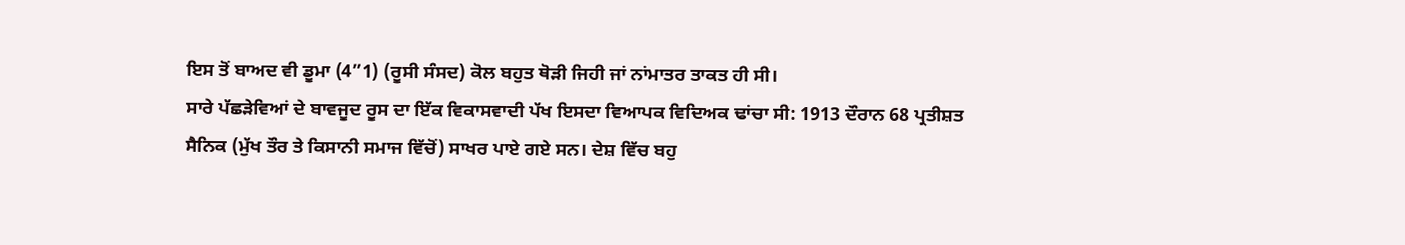ਇਸ ਤੋਂ ਬਾਅਦ ਵੀ ਡੂਮਾ (4”1) (ਰੂਸੀ ਸੰਸਦ) ਕੋਲ ਬਹੁਤ ਥੋੜੀ ਜਿਹੀ ਜਾਂ ਨਾਂਮਾਤਰ ਤਾਕਤ ਹੀ ਸੀ।
ਸਾਰੇ ਪੱਛੜੇਵਿਆਂ ਦੇ ਬਾਵਜੂਦ ਰੂਸ ਦਾ ਇੱਕ ਵਿਕਾਸਵਾਦੀ ਪੱਖ ਇਸਦਾ ਵਿਆਪਕ ਵਿਦਿਅਕ ਢਾਂਚਾ ਸੀ: 1913 ਦੌਰਾਨ 68 ਪ੍ਰਤੀਸ਼ਤ ਸੈਨਿਕ (ਮੁੱਖ ਤੌਰ ਤੇ ਕਿਸਾਨੀ ਸਮਾਜ ਵਿੱਚੋਂ) ਸਾਖਰ ਪਾਏ ਗਏ ਸਨ। ਦੇਸ਼ ਵਿੱਚ ਬਹੁ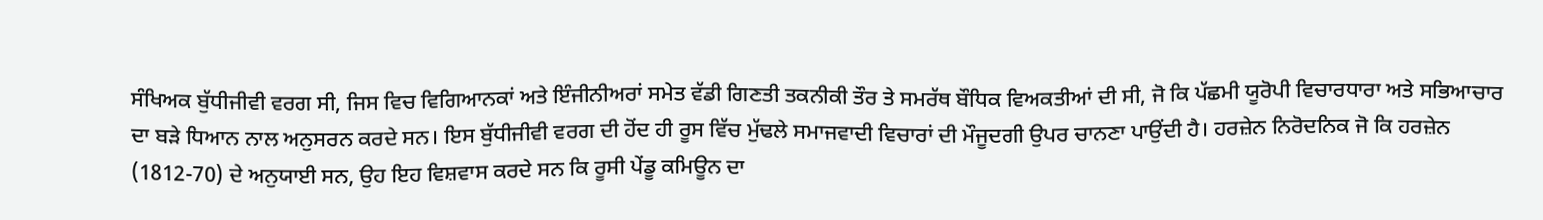ਸੰਖਿਅਕ ਬੁੱਧੀਜੀਵੀ ਵਰਗ ਸੀ, ਜਿਸ ਵਿਚ ਵਿਗਿਆਨਕਾਂ ਅਤੇ ਇੰਜੀਨੀਅਰਾਂ ਸਮੇਤ ਵੱਡੀ ਗਿਣਤੀ ਤਕਨੀਕੀ ਤੌਰ ਤੇ ਸਮਰੱਥ ਬੌਧਿਕ ਵਿਅਕਤੀਆਂ ਦੀ ਸੀ, ਜੋ ਕਿ ਪੱਛਮੀ ਯੂਰੋਪੀ ਵਿਚਾਰਧਾਰਾ ਅਤੇ ਸਭਿਆਚਾਰ ਦਾ ਬੜੇ ਧਿਆਨ ਨਾਲ ਅਨੁਸਰਨ ਕਰਦੇ ਸਨ। ਇਸ ਬੁੱਧੀਜੀਵੀ ਵਰਗ ਦੀ ਹੋਂਦ ਹੀ ਰੂਸ ਵਿੱਚ ਮੁੱਢਲੇ ਸਮਾਜਵਾਦੀ ਵਿਚਾਰਾਂ ਦੀ ਮੌਜੂਦਗੀ ਉਪਰ ਚਾਨਣਾ ਪਾਉਂਦੀ ਹੈ। ਹਰਜ਼ੇਨ ਨਿਰੋਦਨਿਕ ਜੋ ਕਿ ਹਰਜ਼ੇਨ (1812-70) ਦੇ ਅਨੁਯਾਈ ਸਨ, ਉਹ ਇਹ ਵਿਸ਼ਵਾਸ ਕਰਦੇ ਸਨ ਕਿ ਰੂਸੀ ਪੇਂਡੂ ਕਮਿਊਨ ਦਾ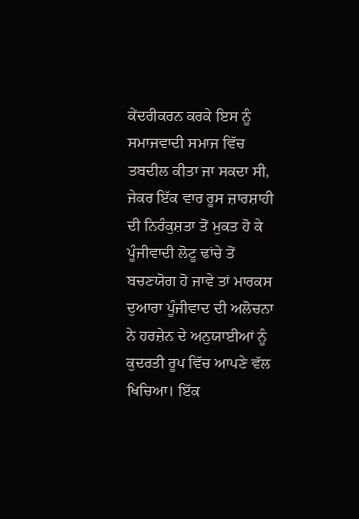ਕੇਂਦਰੀਕਰਨ ਕਰਕੇ ਇਸ ਨੂੰ ਸਮਾਜਵਾਦੀ ਸਮਾਜ ਵਿੱਚ ਤਬਦੀਲ ਕੀਤਾ ਜਾ ਸਕਦਾ ਸੀ, ਜੇਕਰ ਇੱਕ ਵਾਰ ਰੂਸ ਜ਼ਾਰਸ਼ਾਹੀ ਦੀ ਨਿਰੰਕੁਸ਼ਤਾ ਤੋਂ ਮੁਕਤ ਹੋ ਕੇ ਪੂੰਜੀਵਾਦੀ ਲੋਟੂ ਢਾਂਚੇ ਤੋਂ ਬਚਣਯੋਗ ਹੋ ਜਾਵੇ ਤਾਂ ਮਾਰਕਸ ਦੁਆਰਾ ਪੂੰਜੀਵਾਦ ਦੀ ਅਲੋਚਨਾ ਨੇ ਹਰਜ਼ੇਨ ਦੇ ਅਨੁਯਾਈਆਂ ਨੂੰ ਕੁਦਰਤੀ ਰੂਪ ਵਿੱਚ ਆਪਣੇ ਵੱਲ ਖਿਚਿਆ। ਇੱਕ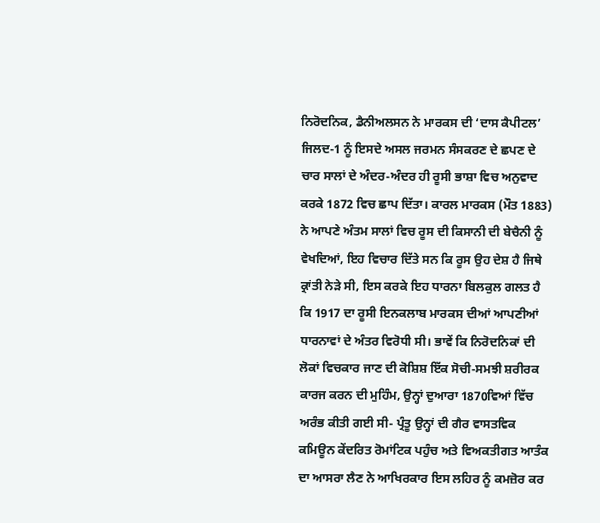ਨਿਰੋਦਨਿਕ, ਡੈਨੀਅਲਸਨ ਨੇ ਮਾਰਕਸ ਦੀ ‘ਦਾਸ ਕੈਪੀਟਲ’ ਜਿਲਦ-1 ਨੂੰ ਇਸਦੇ ਅਸਲ ਜਰਮਨ ਸੰਸਕਰਣ ਦੇ ਛਪਣ ਦੇ ਚਾਰ ਸਾਲਾਂ ਦੇ ਅੰਦਰ-ਅੰਦਰ ਹੀ ਰੂਸੀ ਭਾਸ਼ਾ ਵਿਚ ਅਨੁਵਾਦ ਕਰਕੇ 1872 ਵਿਚ ਛਾਪ ਦਿੱਤਾ। ਕਾਰਲ ਮਾਰਕਸ (ਮੌਤ 1883) ਨੇ ਆਪਣੇ ਅੰਤਮ ਸਾਲਾਂ ਵਿਚ ਰੂਸ ਦੀ ਕਿਸਾਨੀ ਦੀ ਬੇਚੈਨੀ ਨੂੰ ਵੇਖਦਿਆਂ, ਇਹ ਵਿਚਾਰ ਦਿੱਤੇ ਸਨ ਕਿ ਰੂਸ ਉਹ ਦੇਸ਼ ਹੈ ਜਿਥੇ ਕ੍ਰਾਂਤੀ ਨੇੜੇ ਸੀ, ਇਸ ਕਰਕੇ ਇਹ ਧਾਰਨਾ ਬਿਲਕੁਲ ਗਲਤ ਹੈ ਕਿ 1917 ਦਾ ਰੂਸੀ ਇਨਕਲਾਬ ਮਾਰਕਸ ਦੀਆਂ ਆਪਣੀਆਂ ਧਾਰਨਾਵਾਂ ਦੇ ਅੰਤਰ ਵਿਰੋਧੀ ਸੀ। ਭਾਵੇਂ ਕਿ ਨਿਰੋਦਨਿਕਾਂ ਦੀ ਲੋਕਾਂ ਵਿਚਕਾਰ ਜਾਣ ਦੀ ਕੋਸ਼ਿਸ਼ ਇੱਕ ਸੋਚੀ-ਸਮਝੀ ਸ਼ਰੀਰਕ ਕਾਰਜ ਕਰਨ ਦੀ ਮੁਹਿੰਮ, ਉਨ੍ਹਾਂ ਦੁਆਰਾ 1870ਵਿਆਂ ਵਿੱਚ ਅਰੰਭ ਕੀਤੀ ਗਈ ਸੀ- ਪ੍ਰੰਤੂ ਉਨ੍ਹਾਂ ਦੀ ਗੈਰ ਵਾਸਤਵਿਕ ਕਮਿਊਨ ਕੇਂਦਰਿਤ ਰੋਮਾਂਟਿਕ ਪਹੁੰਚ ਅਤੇ ਵਿਅਕਤੀਗਤ ਆਤੰਕ ਦਾ ਆਸਰਾ ਲੈਣ ਨੇ ਆਖਿਰਕਾਰ ਇਸ ਲਹਿਰ ਨੂੰ ਕਮਜ਼ੋਰ ਕਰ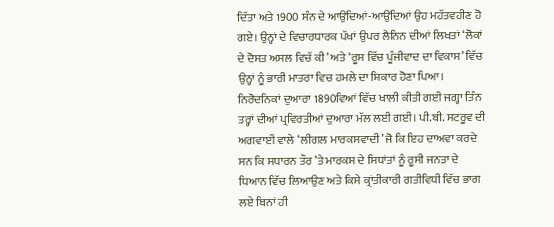ਦਿੱਤਾ ਅਤੇ 1900 ਸੰਨ ਦੇ ਆਉਂਦਿਆਂ-ਆਉਂਦਿਆਂ ਉਹ ਮਹੱਤਵਹੀਣ ਹੋ ਗਏ। ਉਨ੍ਹਾਂ ਦੇ ਵਿਚਾਰਧਾਰਕ ਪੱਖਾਂ ਉਪਰ ਲੈਨਿਨ ਦੀਆਂ ਲਿਖਤਾਂ ‘ਲੋਕਾਂ ਦੇ ਦੋਸਤ ਅਸਲ ਵਿਚੱ ਕੀ’ ਅਤੇ ‘ਰੂਸ ਵਿੱਚ ਪੂੰਜੀਵਾਦ ਦਾ ਵਿਕਾਸ’ ਵਿੱਚ ਉਨ੍ਹਾਂ ਨੂੰ ਭਾਰੀ ਮਾਤਰਾ ਵਿਚ ਹਮਲੇ ਦਾ ਸ਼ਿਕਾਰ ਹੋਣਾ ਪਿਆ। ਨਿਰੋਦਨਿਕਾਂ ਦੁਆਰਾ 1890ਵਿਆਂ ਵਿੱਚ ਖਾਲੀ ਕੀਤੀ ਗਈ ਜਗ੍ਹਾ ਤਿੰਨ ਤਰ੍ਹਾਂ ਦੀਆਂ ਪ੍ਰਵਿਰਤੀਆਂ ਦੁਆਰਾ ਮੱਲ ਲਈ ਗਈ। ਪੀ.ਬੀ. ਸਟਰੂਵ ਦੀ ਅਗਵਾਈ ਵਾਲੇ ‘ਲੀਗਲ ਮਾਰਕਸਵਾਦੀ’ ਜੋ ਕਿ ਇਹ ਦਾਅਵਾ ਕਰਦੇ ਸਨ ਕਿ ਸਧਾਰਨ ਤੌਰ ’ਤੇ ਮਾਰਕਸ ਦੇ ਸਿਧਾਂਤਾਂ ਨੂੰ ਰੂਸੀ ਜਨਤਾ ਦੇ ਧਿਆਨ ਵਿੱਚ ਲਿਆਉਣ ਅਤੇ ਕਿਸੇ ਕ੍ਰਾਂਤੀਕਾਰੀ ਗਤੀਵਿਧੀ ਵਿੱਚ ਭਾਗ ਲਏ ਬਿਨਾਂ ਹੀ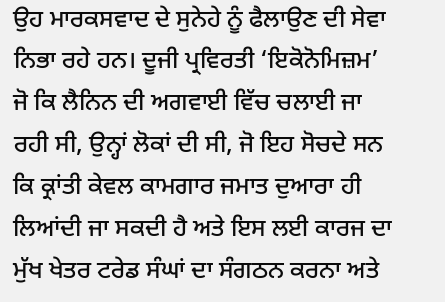ਉਹ ਮਾਰਕਸਵਾਦ ਦੇ ਸੁਨੇਹੇ ਨੂੰ ਫੈਲਾਉਣ ਦੀ ਸੇਵਾ ਨਿਭਾ ਰਹੇ ਹਨ। ਦੂਜੀ ਪ੍ਰਵਿਰਤੀ ‘ਇਕੋਨੋਮਿਜ਼ਮ’ ਜੋ ਕਿ ਲੈਨਿਨ ਦੀ ਅਗਵਾਈ ਵਿੱਚ ਚਲਾਈ ਜਾ ਰਹੀ ਸੀ, ਉਨ੍ਹਾਂ ਲੋਕਾਂ ਦੀ ਸੀ, ਜੋ ਇਹ ਸੋਚਦੇ ਸਨ ਕਿ ਕ੍ਰਾਂਤੀ ਕੇਵਲ ਕਾਮਗਾਰ ਜਮਾਤ ਦੁਆਰਾ ਹੀ ਲਿਆਂਦੀ ਜਾ ਸਕਦੀ ਹੈ ਅਤੇ ਇਸ ਲਈ ਕਾਰਜ ਦਾ ਮੁੱਖ ਖੇਤਰ ਟਰੇਡ ਸੰਘਾਂ ਦਾ ਸੰਗਠਨ ਕਰਨਾ ਅਤੇ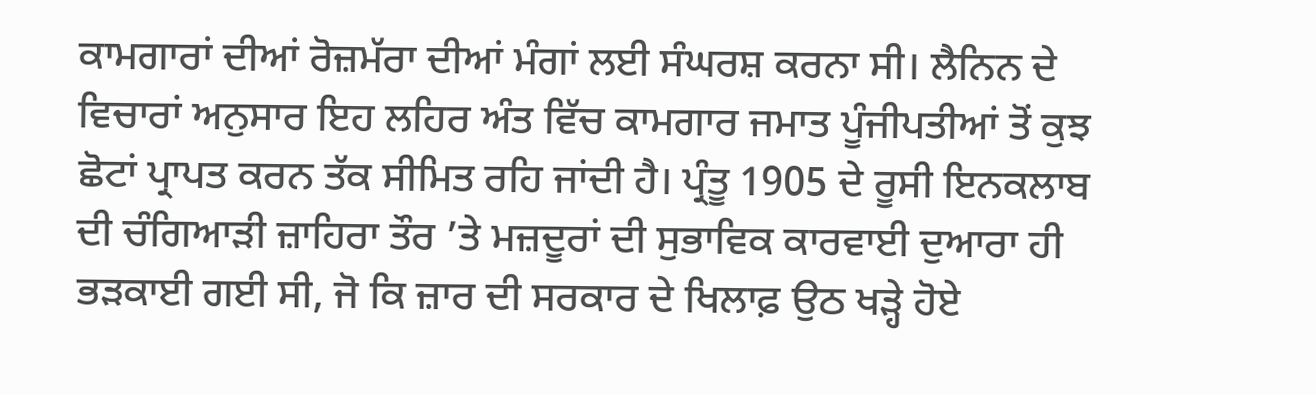ਕਾਮਗਾਰਾਂ ਦੀਆਂ ਰੋਜ਼ਮੱਰਾ ਦੀਆਂ ਮੰਗਾਂ ਲਈ ਸੰਘਰਸ਼ ਕਰਨਾ ਸੀ। ਲੈਨਿਨ ਦੇ ਵਿਚਾਰਾਂ ਅਨੁਸਾਰ ਇਹ ਲਹਿਰ ਅੰਤ ਵਿੱਚ ਕਾਮਗਾਰ ਜਮਾਤ ਪੂੰਜੀਪਤੀਆਂ ਤੋਂ ਕੁਝ ਛੋਟਾਂ ਪ੍ਰਾਪਤ ਕਰਨ ਤੱਕ ਸੀਮਿਤ ਰਹਿ ਜਾਂਦੀ ਹੈ। ਪ੍ਰੰਤੂ 1905 ਦੇ ਰੂਸੀ ਇਨਕਲਾਬ ਦੀ ਚੰਗਿਆੜੀ ਜ਼ਾਹਿਰਾ ਤੌਰ ’ਤੇ ਮਜ਼ਦੂਰਾਂ ਦੀ ਸੁਭਾਵਿਕ ਕਾਰਵਾਈ ਦੁਆਰਾ ਹੀ ਭੜਕਾਈ ਗਈ ਸੀ, ਜੋ ਕਿ ਜ਼ਾਰ ਦੀ ਸਰਕਾਰ ਦੇ ਖਿਲਾਫ਼ ਉਠ ਖੜ੍ਹੇ ਹੋਏ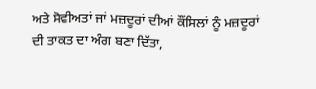ਅਤੇ ਸੋਵੀਅਤਾਂ ਜਾਂ ਮਜ਼ਦੂਰਾਂ ਦੀਆਂ ਕੌਂਸਿਲਾਂ ਨੂੰ ਮਜ਼ਦੂਰਾਂ ਦੀ ਤਾਕਤ ਦਾ ਅੰਗ ਬਣਾ ਦਿੱਤਾ,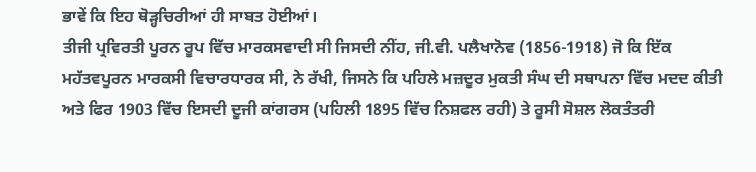ਭਾਵੇਂ ਕਿ ਇਹ ਥੋੜ੍ਹਚਿਰੀਆਂ ਹੀ ਸਾਬਤ ਹੋਈਆਂ।
ਤੀਜੀ ਪ੍ਰਵਿਰਤੀ ਪੂਰਨ ਰੂਪ ਵਿੱਚ ਮਾਰਕਸਵਾਦੀ ਸੀ ਜਿਸਦੀ ਨੀਂਹ, ਜੀ.ਵੀ. ਪਲੈਖਾਨੋਵ (1856-1918) ਜੋ ਕਿ ਇੱਕ ਮਹੱਤਵਪੂਰਨ ਮਾਰਕਸੀ ਵਿਚਾਰਧਾਰਕ ਸੀ, ਨੇ ਰੱਖੀ, ਜਿਸਨੇ ਕਿ ਪਹਿਲੇ ਮਜ਼ਦੂਰ ਮੁਕਤੀ ਸੰਘ ਦੀ ਸਥਾਪਨਾ ਵਿੱਚ ਮਦਦ ਕੀਤੀ ਅਤੇ ਫਿਰ 1903 ਵਿੱਚ ਇਸਦੀ ਦੂਜੀ ਕਾਂਗਰਸ (ਪਹਿਲੀ 1895 ਵਿੱਚ ਨਿਸ਼ਫਲ ਰਹੀ) ਤੇ ਰੂਸੀ ਸੋਸ਼ਲ ਲੋਕਤੰਤਰੀ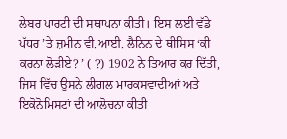ਲੇਬਰ ਪਾਰਟੀ ਦੀ ਸਥਾਪਨਾ ਕੀਤੀ। ਇਸ ਲਈ ਵੱਡੇ ਪੱਧਰ ’ਤੇ ਜ਼ਮੀਨ ਵੀ.ਆਈ. ਲੈਨਿਨ ਦੇ ਥੀਸਿਸ ‘ਕੀ ਕਰਨਾ ਲੋੜੀਏ? ’ ( ?) 1902 ਨੇ ਤਿਆਰ ਕਰ ਦਿੱਤੀ, ਜਿਸ ਵਿੱਚ ਉਸਨੇ ਲੀਗਲ ਮਾਰਕਸਵਾਦੀਆਂ ਅਤੇ ਇਕੋਨੋਮਿਸਟਾਂ ਦੀ ਆਲੋਚਨਾ ਕੀਤੀ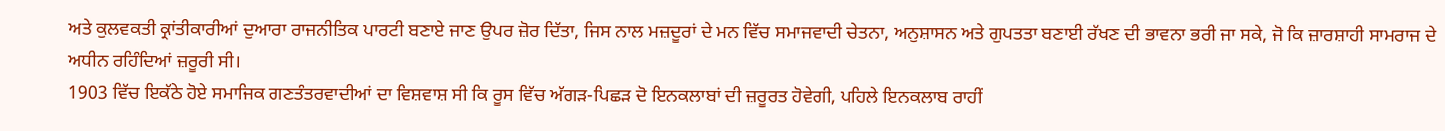ਅਤੇ ਕੁਲਵਕਤੀ ਕ੍ਰਾਂਤੀਕਾਰੀਆਂ ਦੁਆਰਾ ਰਾਜਨੀਤਿਕ ਪਾਰਟੀ ਬਣਾਏ ਜਾਣ ਉਪਰ ਜ਼ੋਰ ਦਿੱਤਾ, ਜਿਸ ਨਾਲ ਮਜ਼ਦੂਰਾਂ ਦੇ ਮਨ ਵਿੱਚ ਸਮਾਜਵਾਦੀ ਚੇਤਨਾ, ਅਨੁਸ਼ਾਸਨ ਅਤੇ ਗੁਪਤਤਾ ਬਣਾਈ ਰੱਖਣ ਦੀ ਭਾਵਨਾ ਭਰੀ ਜਾ ਸਕੇ, ਜੋ ਕਿ ਜ਼ਾਰਸ਼ਾਹੀ ਸਾਮਰਾਜ ਦੇ ਅਧੀਨ ਰਹਿੰਦਿਆਂ ਜ਼ਰੂਰੀ ਸੀ।
1903 ਵਿੱਚ ਇਕੱਠੇ ਹੋਏ ਸਮਾਜਿਕ ਗਣਤੰਤਰਵਾਦੀਆਂ ਦਾ ਵਿਸ਼ਵਾਸ਼ ਸੀ ਕਿ ਰੂਸ ਵਿੱਚ ਅੱਗੜ-ਪਿਛੜ ਦੋ ਇਨਕਲਾਬਾਂ ਦੀ ਜ਼ਰੂਰਤ ਹੋਵੇਗੀ, ਪਹਿਲੇ ਇਨਕਲਾਬ ਰਾਹੀਂ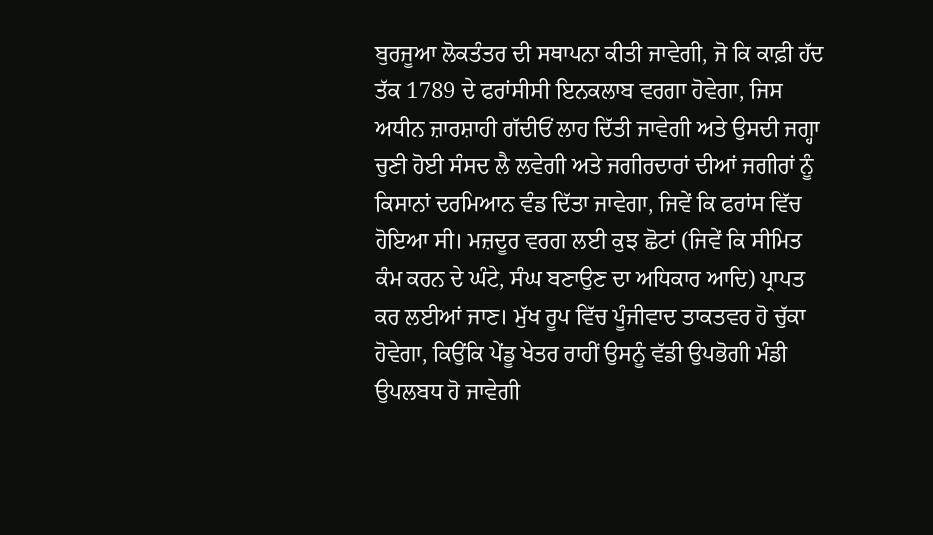ਬੁਰਜੂਆ ਲੋਕਤੰਤਰ ਦੀ ਸਥਾਪਨਾ ਕੀਤੀ ਜਾਵੇਗੀ, ਜੋ ਕਿ ਕਾਫ਼ੀ ਹੱਦ ਤੱਕ 1789 ਦੇ ਫਰਾਂਸੀਸੀ ਇਨਕਲਾਬ ਵਰਗਾ ਹੋਵੇਗਾ, ਜਿਸ ਅਧੀਨ ਜ਼ਾਰਸ਼ਾਹੀ ਗੱਦੀਓਂ ਲਾਹ ਦਿੱਤੀ ਜਾਵੇਗੀ ਅਤੇ ਉਸਦੀ ਜਗ੍ਹਾ ਚੁਣੀ ਹੋਈ ਸੰਸਦ ਲੈ ਲਵੇਗੀ ਅਤੇ ਜਗੀਰਦਾਰਾਂ ਦੀਆਂ ਜਗੀਰਾਂ ਨੂੰ ਕਿਸਾਨਾਂ ਦਰਮਿਆਨ ਵੰਡ ਦਿੱਤਾ ਜਾਵੇਗਾ, ਜਿਵੇਂ ਕਿ ਫਰਾਂਸ ਵਿੱਚ ਹੋਇਆ ਸੀ। ਮਜ਼ਦੂਰ ਵਰਗ ਲਈ ਕੁਝ ਛੋਟਾਂ (ਜਿਵੇਂ ਕਿ ਸੀਮਿਤ ਕੰਮ ਕਰਨ ਦੇ ਘੰਟੇ, ਸੰਘ ਬਣਾਉਣ ਦਾ ਅਧਿਕਾਰ ਆਦਿ) ਪ੍ਰਾਪਤ ਕਰ ਲਈਆਂ ਜਾਣ। ਮੁੱਖ ਰੂਪ ਵਿੱਚ ਪੂੰਜੀਵਾਦ ਤਾਕਤਵਰ ਹੋ ਚੁੱਕਾ ਹੋਵੇਗਾ, ਕਿਉਂਕਿ ਪੇਂਡੂ ਖੇਤਰ ਰਾਹੀਂ ਉਸਨੂੰ ਵੱਡੀ ਉਪਭੋਗੀ ਮੰਡੀ ਉਪਲਬਧ ਹੋ ਜਾਵੇਗੀ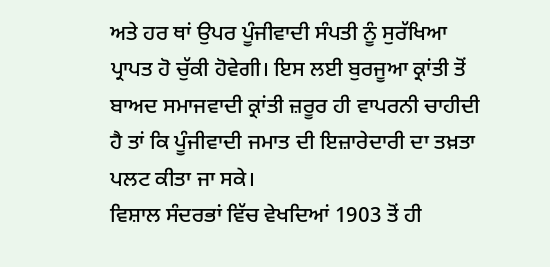ਅਤੇ ਹਰ ਥਾਂ ਉਪਰ ਪੂੰਜੀਵਾਦੀ ਸੰਪਤੀ ਨੂੰ ਸੁਰੱਖਿਆ ਪ੍ਰਾਪਤ ਹੋ ਚੁੱਕੀ ਹੋਵੇਗੀ। ਇਸ ਲਈ ਬੁਰਜੂਆ ਕ੍ਰਾਂਤੀ ਤੋਂ ਬਾਅਦ ਸਮਾਜਵਾਦੀ ਕ੍ਰਾਂਤੀ ਜ਼ਰੂਰ ਹੀ ਵਾਪਰਨੀ ਚਾਹੀਦੀ ਹੈ ਤਾਂ ਕਿ ਪੂੰਜੀਵਾਦੀ ਜਮਾਤ ਦੀ ਇਜ਼ਾਰੇਦਾਰੀ ਦਾ ਤਖ਼ਤਾ ਪਲਟ ਕੀਤਾ ਜਾ ਸਕੇ।
ਵਿਸ਼ਾਲ ਸੰਦਰਭਾਂ ਵਿੱਚ ਵੇਖਦਿਆਂ 1903 ਤੋਂ ਹੀ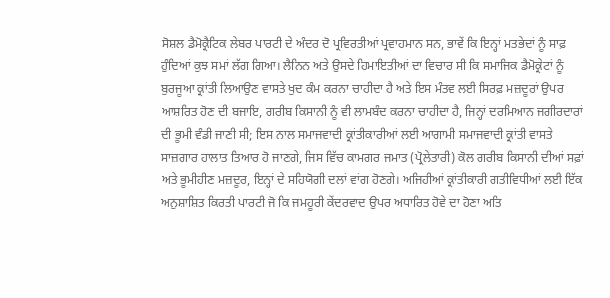ਸੋਸ਼ਲ ਡੈਮੋਕ੍ਰੈਟਿਕ ਲੇਬਰ ਪਾਰਟੀ ਦੇ ਅੰਦਰ ਦੋ ਪ੍ਰਵਿਰਤੀਆਂ ਪ੍ਰਵਾਹਮਾਨ ਸਨ, ਭਾਵੇਂ ਕਿ ਇਨ੍ਹਾਂ ਮਤਭੇਦਾਂ ਨੂੰ ਸਾਫ਼ ਹੁੰਦਿਆਂ ਕੁਝ ਸਮਾਂ ਲੱਗ ਗਿਆ। ਲੈਨਿਨ ਅਤੇ ਉਸਦੇ ਹਿਮਾਇਤੀਆਂ ਦਾ ਵਿਚਾਰ ਸੀ ਕਿ ਸਮਾਜਿਕ ਡੈਮੋਕ੍ਰੇਟਾਂ ਨੂੰ ਬੁਰਜੂਆ ਕ੍ਰਾਂਤੀ ਲਿਆਉਣ ਵਾਸਤੇ ਖੁਦ ਕੰਮ ਕਰਨਾ ਚਾਹੀਦਾ ਹੈ ਅਤੇ ਇਸ ਮੰਤਵ ਲਈ ਸਿਰਫ਼ ਮਜ਼ਦੂਰਾਂ ਉਪਰ ਆਸ਼ਰਿਤ ਹੋਣ ਦੀ ਬਜਾਇ, ਗਰੀਬ ਕਿਸਾਨੀ ਨੂੰ ਵੀ ਲਾਮਬੰਦ ਕਰਨਾ ਚਾਹੀਦਾ ਹੈ, ਜਿਨ੍ਹਾਂ ਦਰਮਿਆਨ ਜਗੀਰਦਾਰਾਂ ਦੀ ਭੂਮੀ ਵੰਡੀ ਜਾਣੀ ਸੀ; ਇਸ ਨਾਲ ਸਮਾਜਵਾਦੀ ਕ੍ਰਾਂਤੀਕਾਰੀਆਂ ਲਈ ਆਗਾਮੀ ਸਮਾਜਵਾਦੀ ਕ੍ਰਾਂਤੀ ਵਾਸਤੇ ਸਾਜ਼ਗਾਰ ਹਾਲਾਤ ਤਿਆਰ ਹੋ ਜਾਣਗੇ, ਜਿਸ ਵਿੱਚ ਕਾਮਗਰ ਜਮਾਤ (ਪ੍ਰੋਲੇਤਾਰੀ) ਕੋਲ ਗਰੀਬ ਕਿਸਾਨੀ ਦੀਆਂ ਸਫ਼ਾਂ ਅਤੇ ਭੂਮੀਹੀਣ ਮਜ਼ਦੂਰ, ਇਨ੍ਹਾਂ ਦੇ ਸਹਿਯੋਗੀ ਦਲਾਂ ਵਾਂਗ ਹੋਣਗੇ। ਅਜਿਹੀਆਂ ਕ੍ਰਾਂਤੀਕਾਰੀ ਗਤੀਵਿਧੀਆਂ ਲਈ ਇੱਕ ਅਨੁਸ਼ਾਸ਼ਿਤ ਕਿਰਤੀ ਪਾਰਟੀ ਜੋ ਕਿ ਜਮਹੂਰੀ ਕੇਂਦਰਵਾਦ ਉਪਰ ਅਧਾਰਿਤ ਹੋਵੇ ਦਾ ਹੋਣਾ ਅਤਿ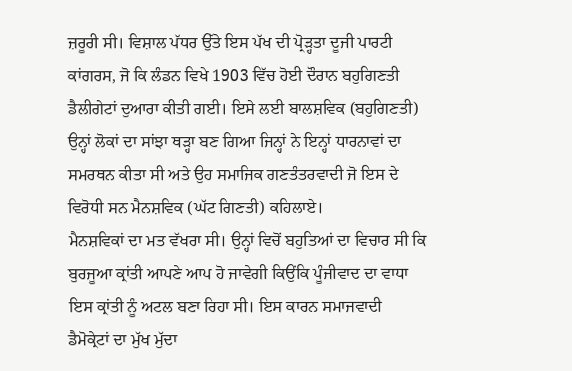ਜ਼ਰੂਰੀ ਸੀ। ਵਿਸ਼ਾਲ ਪੱਧਰ ਉੱਤੇ ਇਸ ਪੱਖ ਦੀ ਪ੍ਰੋੜ੍ਹਤਾ ਦੂਜੀ ਪਾਰਟੀ ਕਾਂਗਰਸ, ਜੋ ਕਿ ਲੰਡਨ ਵਿਖੇ 1903 ਵਿੱਚ ਹੋਈ ਦੌਰਾਨ ਬਹੁਗਿਣਤੀ ਡੈਲੀਗੇਟਾਂ ਦੁਆਰਾ ਕੀਤੀ ਗਈ। ਇਸੇ ਲਈ ਬਾਲਸ਼ਵਿਕ (ਬਹੁਗਿਣਤੀ) ਉਨ੍ਹਾਂ ਲੋਕਾਂ ਦਾ ਸਾਂਝਾ ਥੜ੍ਹਾ ਬਣ ਗਿਆ ਜਿਨ੍ਹਾਂ ਨੇ ਇਨ੍ਹਾਂ ਧਾਰਨਾਵਾਂ ਦਾ ਸਮਰਥਨ ਕੀਤਾ ਸੀ ਅਤੇ ਉਹ ਸਮਾਜਿਕ ਗਣਤੰਤਰਵਾਦੀ ਜੋ ਇਸ ਦੇ ਵਿਰੋਧੀ ਸਨ ਮੈਨਸ਼ਵਿਕ (ਘੱਟ ਗਿਣਤੀ) ਕਹਿਲਾਏ।
ਮੈਨਸ਼ਵਿਕਾਂ ਦਾ ਮਤ ਵੱਖਰਾ ਸੀ। ਉਨ੍ਹਾਂ ਵਿਚੋਂ ਬਹੁਤਿਆਂ ਦਾ ਵਿਚਾਰ ਸੀ ਕਿ ਬੁਰਜੂਆ ਕ੍ਰਾਂਤੀ ਆਪਣੇ ਆਪ ਹੋ ਜਾਵੇਗੀ ਕਿਉਂਕਿ ਪੂੰਜੀਵਾਦ ਦਾ ਵਾਧਾ ਇਸ ਕ੍ਰਾਂਤੀ ਨੂੰ ਅਟਲ ਬਣਾ ਰਿਹਾ ਸੀ। ਇਸ ਕਾਰਨ ਸਮਾਜਵਾਦੀ ਡੈਮੋਕ੍ਰੇਟਾਂ ਦਾ ਮੁੱਖ ਮੁੱਦਾ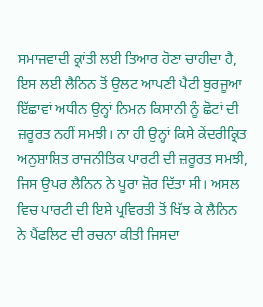ਸਮਾਜਵਾਦੀ ਕ੍ਰਾਂਤੀ ਲਈ ਤਿਆਰ ਹੋਣਾ ਚਾਹੀਦਾ ਹੈ, ਇਸ ਲਈ ਲੈਨਿਨ ਤੋਂ ਉਲਟ ਆਪਣੀ ਪੈਟੀ ਬੁਰਜੂਆ ਇੱਛਾਵਾਂ ਅਧੀਨ ਉਨ੍ਹਾਂ ਨਿਮਨ ਕਿਸਾਨੀ ਨੂੰ ਛੋਟਾਂ ਦੀ ਜ਼ਰੂਰਤ ਨਹੀਂ ਸਮਝੀ। ਨਾ ਹੀ ਉਨ੍ਹਾਂ ਕਿਸੇ ਕੇਂਦਰੀਕ੍ਰਿਤ ਅਨੁਸ਼ਾਸ਼ਿਤ ਰਾਜਨੀਤਿਕ ਪਾਰਟੀ ਦੀ ਜ਼ਰੂਰਤ ਸਮਝੀ, ਜਿਸ ਉਪਰ ਲੈਨਿਨ ਨੇ ਪੂਰਾ ਜ਼ੋਰ ਦਿੱਤਾ ਸੀ। ਅਸਲ ਵਿਚ ਪਾਰਟੀ ਦੀ ਇਸੇ ਪ੍ਰਵਿਰਤੀ ਤੋਂ ਖਿੱਝ ਕੇ ਲੈਨਿਨ ਨੇ ਪੈਂਫਲਿਟ ਦੀ ਰਚਨਾ ਕੀਤੀ ਜਿਸਦਾ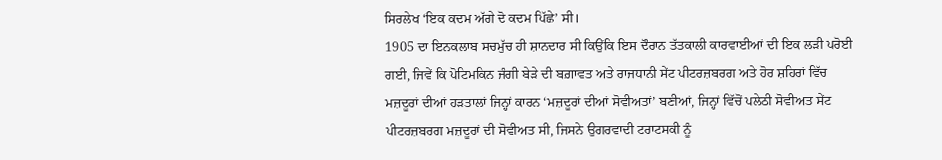ਸਿਰਲੇਖ ‘ਇਕ ਕਦਮ ਅੱਗੇ ਦੋ ਕਦਮ ਪਿੱਛੇ’ ਸੀ।
1905 ਦਾ ਇਨਕਲਾਬ ਸਚਮੁੱਚ ਹੀ ਸ਼ਾਨਦਾਰ ਸੀ ਕਿਉਂਕਿ ਇਸ ਦੌਰਾਨ ਤੱਤਕਾਲੀ ਕਾਰਵਾਈਆਂ ਦੀ ਇਕ ਲੜੀ ਪਰੋਈ ਗਈ, ਜਿਵੇਂ ਕਿ ਪੋਟਿਮਕਿਨ ਜੰਗੀ ਬੇੜੇ ਦੀ ਬਗ਼ਾਵਤ ਅਤੇ ਰਾਜਧਾਨੀ ਸੇਂਟ ਪੀਟਰਜ਼ਬਰਗ ਅਤੇ ਹੋਰ ਸ਼ਹਿਰਾਂ ਵਿੱਚ ਮਜ਼ਦੂਰਾਂ ਦੀਆਂ ਹੜਤਾਲਾਂ ਜਿਨ੍ਹਾਂ ਕਾਰਨ ‘ਮਜ਼ਦੂਰਾਂ ਦੀਆਂ ਸੋਵੀਅਤਾਂ’ ਬਣੀਆਂ, ਜਿਨ੍ਹਾਂ ਵਿੱਚੋਂ ਪਲੇਠੀ ਸੋਵੀਅਤ ਸੇਂਟ ਪੀਟਰਜ਼ਬਰਗ ਮਜ਼ਦੂਰਾਂ ਦੀ ਸੋਵੀਅਤ ਸੀ, ਜਿਸਨੇ ਉਗਰਵਾਦੀ ਟਰਾਟਸਕੀ ਨੂੰ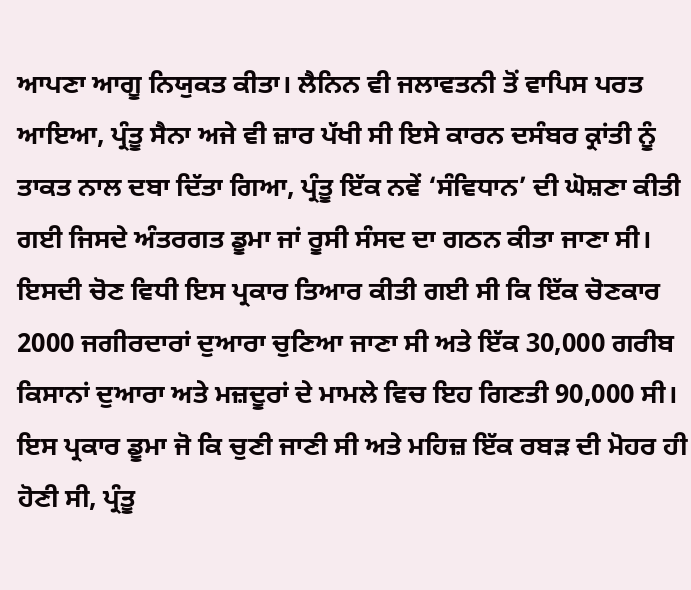ਆਪਣਾ ਆਗੂ ਨਿਯੁਕਤ ਕੀਤਾ। ਲੈਨਿਨ ਵੀ ਜਲਾਵਤਨੀ ਤੋਂ ਵਾਪਿਸ ਪਰਤ ਆਇਆ, ਪ੍ਰੰਤੂ ਸੈਨਾ ਅਜੇ ਵੀ ਜ਼ਾਰ ਪੱਖੀ ਸੀ ਇਸੇ ਕਾਰਨ ਦਸੰਬਰ ਕ੍ਰਾਂਤੀ ਨੂੰ ਤਾਕਤ ਨਾਲ ਦਬਾ ਦਿੱਤਾ ਗਿਆ, ਪ੍ਰੰਤੂ ਇੱਕ ਨਵੇਂ ‘ਸੰਵਿਧਾਨ’ ਦੀ ਘੋਸ਼ਣਾ ਕੀਤੀ ਗਈ ਜਿਸਦੇ ਅੰਤਰਗਤ ਡੂਮਾ ਜਾਂ ਰੂਸੀ ਸੰਸਦ ਦਾ ਗਠਨ ਕੀਤਾ ਜਾਣਾ ਸੀ। ਇਸਦੀ ਚੋਣ ਵਿਧੀ ਇਸ ਪ੍ਰਕਾਰ ਤਿਆਰ ਕੀਤੀ ਗਈ ਸੀ ਕਿ ਇੱਕ ਚੋਣਕਾਰ 2000 ਜਗੀਰਦਾਰਾਂ ਦੁਆਰਾ ਚੁਣਿਆ ਜਾਣਾ ਸੀ ਅਤੇ ਇੱਕ 30,000 ਗਰੀਬ ਕਿਸਾਨਾਂ ਦੁਆਰਾ ਅਤੇ ਮਜ਼ਦੂਰਾਂ ਦੇ ਮਾਮਲੇ ਵਿਚ ਇਹ ਗਿਣਤੀ 90,000 ਸੀ। ਇਸ ਪ੍ਰਕਾਰ ਡੂਮਾ ਜੋ ਕਿ ਚੁਣੀ ਜਾਣੀ ਸੀ ਅਤੇ ਮਹਿਜ਼ ਇੱਕ ਰਬੜ ਦੀ ਮੋਹਰ ਹੀ ਹੋਣੀ ਸੀ, ਪ੍ਰੰਤੂ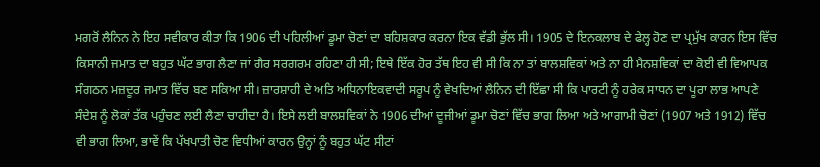ਮਗਰੋਂ ਲੈਨਿਨ ਨੇ ਇਹ ਸਵੀਕਾਰ ਕੀਤਾ ਕਿ 1906 ਦੀ ਪਹਿਲੀਆਂ ਡੂਮਾ ਚੋਣਾਂ ਦਾ ਬਹਿਸ਼ਕਾਰ ਕਰਨਾ ਇਕ ਵੱਡੀ ਭੁੱਲ ਸੀ। 1905 ਦੇ ਇਨਕਲਾਬ ਦੇ ਫੇਲ੍ਹ ਹੋਣ ਦਾ ਪ੍ਰਮੁੱਖ ਕਾਰਨ ਇਸ ਵਿੱਚ ਕਿਸਾਨੀ ਜਮਾਤ ਦਾ ਬਹੁਤ ਘੱਟ ਭਾਗ ਲੈਣਾ ਜਾਂ ਗੈਰ ਸਰਗਰਮ ਰਹਿਣਾ ਹੀ ਸੀ; ਇਥੇ ਇੱਕ ਹੋਰ ਤੱਥ ਇਹ ਵੀ ਸੀ ਕਿ ਨਾ ਤਾਂ ਬਾਲਸ਼ਵਿਕਾਂ ਅਤੇ ਨਾ ਹੀ ਮੈਨਸ਼ਵਿਕਾਂ ਦਾ ਕੋਈ ਵੀ ਵਿਆਪਕ ਸੰਗਠਨ ਮਜ਼ਦੂਰ ਜਮਾਤ ਵਿੱਚ ਬਣ ਸਕਿਆ ਸੀ। ਜ਼ਾਰਸ਼ਾਹੀ ਦੇ ਅਤਿ ਅਧਿਨਾਇਕਵਾਦੀ ਸਰੂਪ ਨੂੰ ਵੇਖਦਿਆਂ ਲੈਨਿਨ ਦੀ ਇੱਛਾ ਸੀ ਕਿ ਪਾਰਟੀ ਨੂੰ ਹਰੇਕ ਸਾਧਨ ਦਾ ਪੂਰਾ ਲਾਭ ਆਪਣੇ ਸੰਦੇਸ਼ ਨੂੰ ਲੋਕਾਂ ਤੱਕ ਪਹੁੰਚਣ ਲਈ ਲੈਣਾ ਚਾਹੀਦਾ ਹੈ। ਇਸੇ ਲਈ ਬਾਲਸ਼ਵਿਕਾਂ ਨੇ 1906 ਦੀਆਂ ਦੂਜੀਆਂ ਡੂਮਾ ਚੋਣਾਂ ਵਿੱਚ ਭਾਗ ਲਿਆ ਅਤੇ ਆਗਾਮੀ ਚੋਣਾਂ (1907 ਅਤੇ 1912) ਵਿੱਚ ਵੀ ਭਾਗ ਲਿਆ, ਭਾਵੇਂ ਕਿ ਪੱਖਪਾਤੀ ਚੋਣ ਵਿਧੀਆਂ ਕਾਰਨ ਉਨ੍ਹਾਂ ਨੂੰ ਬਹੁਤ ਘੱਟ ਸੀਟਾਂ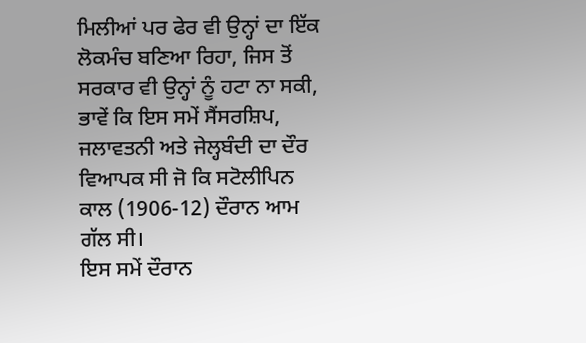ਮਿਲੀਆਂ ਪਰ ਫੇਰ ਵੀ ਉਨ੍ਹਾਂ ਦਾ ਇੱਕ ਲੋਕਮੰਚ ਬਣਿਆ ਰਿਹਾ, ਜਿਸ ਤੋਂ ਸਰਕਾਰ ਵੀ ਉਨ੍ਹਾਂ ਨੂੰ ਹਟਾ ਨਾ ਸਕੀ, ਭਾਵੇਂ ਕਿ ਇਸ ਸਮੇਂ ਸੈਂਸਰਸ਼ਿਪ, ਜਲਾਵਤਨੀ ਅਤੇ ਜੇਲ੍ਹਬੰਦੀ ਦਾ ਦੌਰ ਵਿਆਪਕ ਸੀ ਜੋ ਕਿ ਸਟੋਲੀਪਿਨ ਕਾਲ (1906-12) ਦੌਰਾਨ ਆਮ ਗੱਲ ਸੀ।
ਇਸ ਸਮੇਂ ਦੌਰਾਨ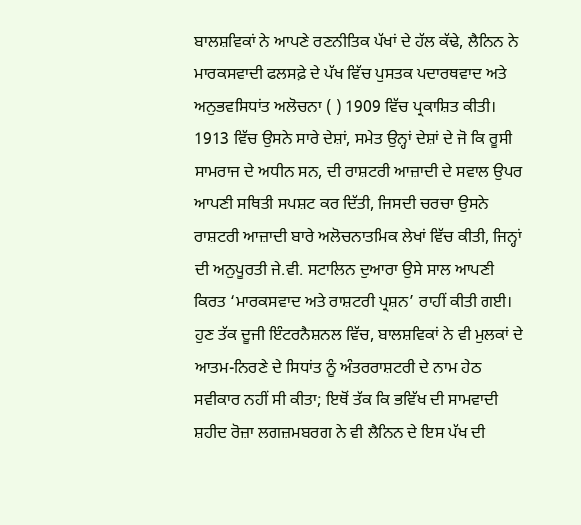ਬਾਲਸ਼ਵਿਕਾਂ ਨੇ ਆਪਣੇ ਰਣਨੀਤਿਕ ਪੱਖਾਂ ਦੇ ਹੱਲ ਕੱਢੇ, ਲੈਨਿਨ ਨੇ ਮਾਰਕਸਵਾਦੀ ਫਲਸਫ਼ੇ ਦੇ ਪੱਖ ਵਿੱਚ ਪੁਸਤਕ ਪਦਾਰਥਵਾਦ ਅਤੇ ਅਨੁਭਵਸਿਧਾਂਤ ਅਲੋਚਨਾ ( ) 1909 ਵਿੱਚ ਪ੍ਰਕਾਸ਼ਿਤ ਕੀਤੀ। 1913 ਵਿੱਚ ਉਸਨੇ ਸਾਰੇ ਦੇਸ਼ਾਂ, ਸਮੇਤ ਉਨ੍ਹਾਂ ਦੇਸ਼ਾਂ ਦੇ ਜੋ ਕਿ ਰੂਸੀ ਸਾਮਰਾਜ ਦੇ ਅਧੀਨ ਸਨ, ਦੀ ਰਾਸ਼ਟਰੀ ਆਜ਼ਾਦੀ ਦੇ ਸਵਾਲ ਉਪਰ ਆਪਣੀ ਸਥਿਤੀ ਸਪਸ਼ਟ ਕਰ ਦਿੱਤੀ, ਜਿਸਦੀ ਚਰਚਾ ਉਸਨੇ ਰਾਸ਼ਟਰੀ ਆਜ਼ਾਦੀ ਬਾਰੇ ਅਲੋਚਨਾਤਮਿਕ ਲੇਖਾਂ ਵਿੱਚ ਕੀਤੀ, ਜਿਨ੍ਹਾਂ ਦੀ ਅਨੁਪੂਰਤੀ ਜੇ.ਵੀ. ਸਟਾਲਿਨ ਦੁਆਰਾ ਉਸੇ ਸਾਲ ਆਪਣੀ ਕਿਰਤ ‘ਮਾਰਕਸਵਾਦ ਅਤੇ ਰਾਸ਼ਟਰੀ ਪ੍ਰਸ਼ਨ’ ਰਾਹੀਂ ਕੀਤੀ ਗਈ। ਹੁਣ ਤੱਕ ਦੂਜੀ ਇੰਟਰਨੈਸ਼ਨਲ ਵਿੱਚ, ਬਾਲਸ਼ਵਿਕਾਂ ਨੇ ਵੀ ਮੁਲਕਾਂ ਦੇ ਆਤਮ-ਨਿਰਣੇ ਦੇ ਸਿਧਾਂਤ ਨੂੰ ਅੰਤਰਰਾਸ਼ਟਰੀ ਦੇ ਨਾਮ ਹੇਠ ਸਵੀਕਾਰ ਨਹੀਂ ਸੀ ਕੀਤਾ; ਇਥੋਂ ਤੱਕ ਕਿ ਭਵਿੱਖ ਦੀ ਸਾਮਵਾਦੀ ਸ਼ਹੀਦ ਰੋਜ਼ਾ ਲਗਜ਼ਮਬਰਗ ਨੇ ਵੀ ਲੈਨਿਨ ਦੇ ਇਸ ਪੱਖ ਦੀ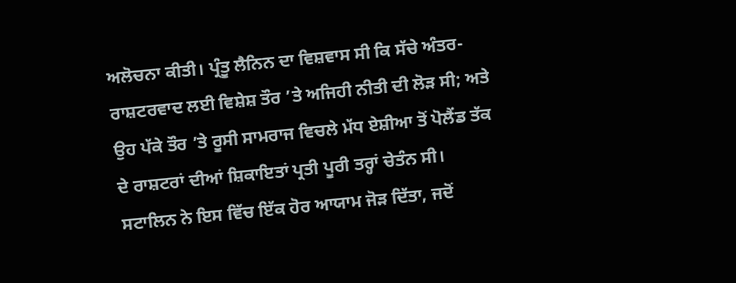ਅਲੋਚਨਾ ਕੀਤੀ। ਪ੍ਰੰਤੂ ਲੈਨਿਨ ਦਾ ਵਿਸ਼ਵਾਸ ਸੀ ਕਿ ਸੱਚੇ ਅੰਤਰ-ਰਾਸ਼ਟਰਵਾਦ ਲਈ ਵਿਸ਼ੇਸ਼ ਤੌਰ ’ਤੇ ਅਜਿਹੀ ਨੀਤੀ ਦੀ ਲੋੜ ਸੀ; ਅਤੇ ਉਹ ਪੱਕੇ ਤੌਰ ’ਤੇ ਰੂਸੀ ਸਾਮਰਾਜ ਵਿਚਲੇ ਮੱਧ ਏਸ਼ੀਆ ਤੋਂ ਪੋਲੈਂਡ ਤੱਕ ਦੇ ਰਾਸ਼ਟਰਾਂ ਦੀਆਂ ਸ਼ਿਕਾਇਤਾਂ ਪ੍ਰਤੀ ਪੂਰੀ ਤਰ੍ਹਾਂ ਚੇਤੰਨ ਸੀ। ਸਟਾਲਿਨ ਨੇ ਇਸ ਵਿੱਚ ਇੱਕ ਹੋਰ ਆਯਾਮ ਜੋੜ ਦਿੱਤਾ, ਜਦੋਂ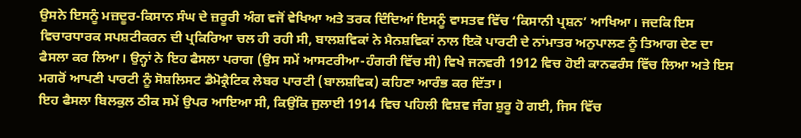ਉਸਨੇ ਇਸਨੂੰ ਮਜ਼ਦੂਰ-ਕਿਸਾਨ ਸੰਘ ਦੇ ਜ਼ਰੂਰੀ ਅੰਗ ਵਜੋਂ ਵੇਖਿਆ ਅਤੇ ਤਰਕ ਦਿੰਦਿਆਂ ਇਸਨੂੰ ਵਾਸਤਵ ਵਿੱਚ ‘ਕਿਸਾਨੀ ਪ੍ਰਸ਼ਨ’ ਆਖਿਆ। ਜਦਕਿ ਇਸ ਵਿਚਾਰਧਾਰਕ ਸਪਸ਼ਟੀਕਰਨ ਦੀ ਪ੍ਰਕਿਰਿਆ ਚਲ ਹੀ ਰਹੀ ਸੀ, ਬਾਲਸ਼ਵਿਕਾਂ ਨੇ ਮੈਨਸ਼ਵਿਕਾਂ ਨਾਲ ਇਕੋ ਪਾਰਟੀ ਦੇ ਨਾਂਮਾਤਰ ਅਨੁਪਾਲਣ ਨੂੰ ਤਿਆਗ ਦੇਣ ਦਾ ਫੈਸਲਾ ਕਰ ਲਿਆ। ਉਨ੍ਹਾਂ ਨੇ ਇਹ ਫੈਸਲਾ ਪਰਾਗ (ਉਸ ਸਮੇਂ ਆਸਟਰੀਆ-ਹੰਗਰੀ ਵਿੱਚ ਸੀ) ਵਿਖੇ ਜਨਵਰੀ 1912 ਵਿਚ ਹੋਈ ਕਾਨਫਰੰਸ ਵਿੱਚ ਲਿਆ ਅਤੇ ਇਸ ਮਗਰੋਂ ਆਪਣੀ ਪਾਰਟੀ ਨੂੰ ਸੋਸ਼ਲਿਸਟ ਡੈਮੋਕ੍ਰੈਟਿਕ ਲੇਬਰ ਪਾਰਟੀ (ਬਾਲਸ਼ਵਿਕ) ਕਹਿਣਾ ਆਰੰਭ ਕਰ ਦਿੱਤਾ।
ਇਹ ਫੈਸਲਾ ਬਿਲਕੁਲ ਠੀਕ ਸਮੇਂ ਉਪਰ ਆਇਆ ਸੀ, ਕਿਉਂਕਿ ਜੁਲਾਈ 1914 ਵਿਚ ਪਹਿਲੀ ਵਿਸ਼ਵ ਜੰਗ ਸ਼ੁਰੂ ਹੋ ਗਈ, ਜਿਸ ਵਿੱਚ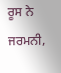ਰੂਸ ਨੇ ਜਰਮਨੀ,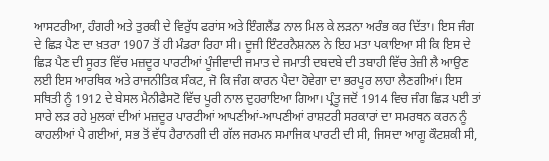ਆਸਟਰੀਆ, ਹੰਗਰੀ ਅਤੇ ਤੁਰਕੀ ਦੇ ਵਿਰੁੱਧ ਫਰਾਂਸ ਅਤੇ ਇੰਗਲੈਂਡ ਨਾਲ ਮਿਲ ਕੇ ਲੜਨਾ ਅਰੰਭ ਕਰ ਦਿੱਤਾ। ਇਸ ਜੰਗ ਦੇ ਛਿੜ ਪੈਣ ਦਾ ਖ਼ਤਰਾ 1907 ਤੋਂ ਹੀ ਮੰਡਰਾ ਰਿਹਾ ਸੀ। ਦੂਜੀ ਇੰਟਰਨੈਸ਼ਨਲ ਨੇ ਇਹ ਮਤਾ ਪਕਾਇਆ ਸੀ ਕਿ ਇਸ ਦੇ ਛਿੜ ਪੈਣ ਦੀ ਸੂਰਤ ਵਿੱਚ ਮਜ਼ਦੂਰ ਪਾਰਟੀਆਂ ਪੂੰਜੀਵਾਦੀ ਜਮਾਤ ਦੇ ਜਮਾਤੀ ਦਬਦਬੇ ਦੀ ਤਬਾਹੀ ਵਿੱਚ ਤੇਜ਼ੀ ਲੈ ਆਉਣ ਲਈ ਇਸ ਆਰਥਿਕ ਅਤੇ ਰਾਜਨੀਤਿਕ ਸੰਕਟ, ਜੋ ਕਿ ਜੰਗ ਕਾਰਨ ਪੈਦਾ ਹੋਵੇਗਾ ਦਾ ਭਰਪੂਰ ਲਾਹਾ ਲੈਣਗੀਆਂ। ਇਸ ਸਥਿਤੀ ਨੂੰ 1912 ਦੇ ਬੇਸਲ ਮੈਨੀਫੈਸਟੋ ਵਿੱਚ ਪੂਰੀ ਨਾਲ ਦੁਹਰਾਇਆ ਗਿਆ। ਪ੍ਰੰਤੂ ਜਦੋਂ 1914 ਵਿਚ ਜੰਗ ਛਿੜ ਪਈ ਤਾਂ ਸਾਰੇ ਲੜ ਰਹੇ ਮੁਲਕਾਂ ਦੀਆਂ ਮਜ਼ਦੂਰ ਪਾਰਟੀਆਂ ਆਪਣੀਆਂ-ਆਪਣੀਆਂ ਰਾਸ਼ਟਰੀ ਸਰਕਾਰਾਂ ਦਾ ਸਮਰਥਨ ਕਰਨ ਨੂੰ ਕਾਹਲੀਆਂ ਪੈ ਗਈਆਂ, ਸਭ ਤੋਂ ਵੱਧ ਹੈਰਾਨਗੀ ਦੀ ਗੱਲ ਜਰਮਨ ਸਮਾਜਿਕ ਪਾਰਟੀ ਦੀ ਸੀ, ਜਿਸਦਾ ਆਗੂ ਕੌਟਸ਼ਕੀ ਸੀ,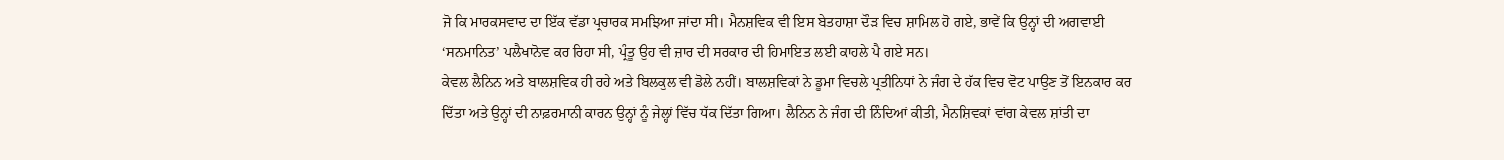ਜੋ ਕਿ ਮਾਰਕਸਵਾਦ ਦਾ ਇੱਕ ਵੱਡਾ ਪ੍ਰਚਾਰਕ ਸਮਝਿਆ ਜਾਂਦਾ ਸੀ। ਮੈਨਸ਼ਵਿਕ ਵੀ ਇਸ ਬੇਤਹਾਸ਼ਾ ਦੌੜ ਵਿਚ ਸ਼ਾਮਿਲ ਹੋ ਗਏ, ਭਾਵੇਂ ਕਿ ਉਨ੍ਹਾਂ ਦੀ ਅਗਵਾਈ ‘ਸਨਮਾਨਿਤ’ ਪਲੈਖਾਨੋਵ ਕਰ ਰਿਹਾ ਸੀ, ਪ੍ਰੰਤੂ ਉਹ ਵੀ ਜ਼ਾਰ ਦੀ ਸਰਕਾਰ ਦੀ ਹਿਮਾਇਤ ਲਈ ਕਾਹਲੇ ਪੈ ਗਏ ਸਨ।
ਕੇਵਲ ਲੈਨਿਨ ਅਤੇ ਬਾਲਸ਼ਵਿਕ ਹੀ ਰਹੇ ਅਤੇ ਬਿਲਕੁਲ ਵੀ ਡੋਲੇ ਨਹੀਂ। ਬਾਲਸ਼ਵਿਕਾਂ ਨੇ ਡੂਮਾ ਵਿਚਲੇ ਪ੍ਰਤੀਨਿਧਾਂ ਨੇ ਜੰਗ ਦੇ ਹੱਕ ਵਿਚ ਵੋਟ ਪਾਉਣ ਤੋਂ ਇਨਕਾਰ ਕਰ ਦਿੱਤਾ ਅਤੇ ਉਨ੍ਹਾਂ ਦੀ ਨਾਫ਼ਰਮਾਨੀ ਕਾਰਨ ਉਨ੍ਹਾਂ ਨੂੰ ਜੇਲ੍ਹਾਂ ਵਿੱਚ ਧੱਕ ਦਿੱਤਾ ਗਿਆ। ਲੈਨਿਨ ਨੇ ਜੰਗ ਦੀ ਨਿੰਦਿਆਂ ਕੀਤੀ, ਮੈਨਸ਼ਿਵਕਾਂ ਵਾਂਗ ਕੇਵਲ ਸ਼ਾਂਤੀ ਦਾ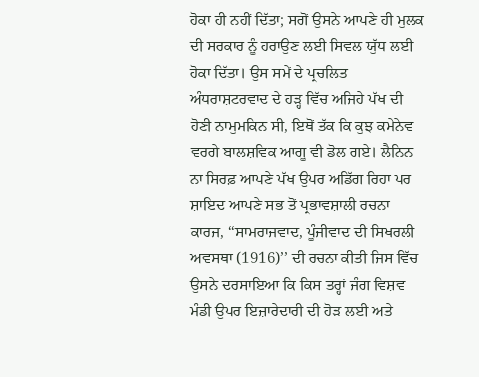ਹੋਕਾ ਹੀ ਨਹੀਂ ਦਿੱਤਾ; ਸਗੋਂ ਉਸਨੇ ਆਪਣੇ ਹੀ ਮੁਲਕ ਦੀ ਸਰਕਾਰ ਨੂੰ ਹਰਾਉਣ ਲਈ ਸਿਵਲ ਯੁੱਧ ਲਈ ਹੋਕਾ ਦਿੱਤਾ। ਉਸ ਸਮੇਂ ਦੇ ਪ੍ਰਚਲਿਤ ਅੰਧਰਾਸ਼ਟਰਵਾਦ ਦੇ ਹੜ੍ਹ ਵਿੱਚ ਅਜਿਹੇ ਪੱਖ ਦੀ ਹੋਣੀ ਨਾਮੁਮਕਿਨ ਸੀ, ਇਥੋਂ ਤੱਕ ਕਿ ਕੁਝ ਕਮੇਨੇਵ ਵਰਗੇ ਬਾਲਸ਼ਵਿਕ ਆਗੂ ਵੀ ਡੋਲ ਗਏ। ਲੈਨਿਨ ਨਾ ਸਿਰਫ਼ ਆਪਣੇ ਪੱਖ ਉਪਰ ਅਡਿੱਗ ਰਿਹਾ ਪਰ ਸ਼ਾਇਦ ਆਪਣੇ ਸਭ ਤੋਂ ਪ੍ਰਭਾਵਸ਼ਾਲੀ ਰਚਨਾ ਕਾਰਜ, ‘‘ਸਾਮਰਾਜਵਾਦ, ਪੂੰਜੀਵਾਦ ਦੀ ਸਿਖਰਲੀ ਅਵਸਥਾ (1916)’’ ਦੀ ਰਚਨਾ ਕੀਤੀ ਜਿਸ ਵਿੱਚ ਉਸਨੇ ਦਰਸਾਇਆ ਕਿ ਕਿਸ ਤਰ੍ਹਾਂ ਜੰਗ ਵਿਸ਼ਵ ਮੰਡੀ ਉਪਰ ਇਜ਼ਾਰੇਦਾਰੀ ਦੀ ਹੋੜ ਲਈ ਅਤੇ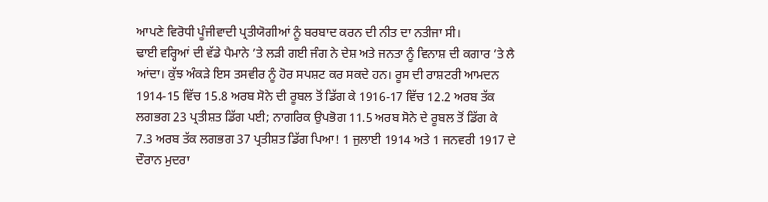ਆਪਣੇ ਵਿਰੋਧੀ ਪੂੰਜੀਵਾਦੀ ਪ੍ਰਤੀਯੋਗੀਆਂ ਨੂੰ ਬਰਬਾਦ ਕਰਨ ਦੀ ਨੀਤ ਦਾ ਨਤੀਜਾ ਸੀ।
ਢਾਈ ਵਰ੍ਹਿਆਂ ਦੀ ਵੱਡੇ ਪੈਮਾਨੇ ’ਤੇ ਲੜੀ ਗਈ ਜੰਗ ਨੇ ਦੇਸ਼ ਅਤੇ ਜਨਤਾ ਨੂੰ ਵਿਨਾਸ਼ ਦੀ ਕਗਾਰ ’ਤੇ ਲੈ ਆਂਦਾ। ਕੁੱਝ ਅੰਕੜੇ ਇਸ ਤਸਵੀਰ ਨੂੰ ਹੋਰ ਸਪਸ਼ਟ ਕਰ ਸਕਦੇ ਹਨ। ਰੂਸ ਦੀ ਰਾਸ਼ਟਰੀ ਆਮਦਨ 1914-15 ਵਿੱਚ 15.8 ਅਰਬ ਸੋਨੇ ਦੀ ਰੂਬਲ ਤੋਂ ਡਿੱਗ ਕੇ 1916-17 ਵਿੱਚ 12.2 ਅਰਬ ਤੱਕ ਲਗਭਗ 23 ਪ੍ਰਤੀਸ਼ਤ ਡਿੱਗ ਪਈ; ਨਾਗਰਿਕ ਉਪਭੋਗ 11.5 ਅਰਬ ਸੋਨੇ ਦੇ ਰੂਬਲ ਤੋਂ ਡਿੱਗ ਕੇ 7.3 ਅਰਬ ਤੱਕ ਲਗਭਗ 37 ਪ੍ਰਤੀਸ਼ਤ ਡਿੱਗ ਪਿਆ! 1 ਜੁਲਾਈ 1914 ਅਤੇ 1 ਜਨਵਰੀ 1917 ਦੇ ਦੌਰਾਨ ਮੁਦਰਾ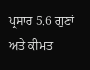ਪ੍ਰਸਾਰ 5.6 ਗੁਣਾਂ ਅਤੇ ਕੀਮਤ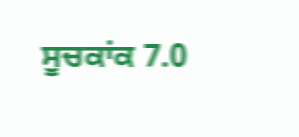ਸੂਚਕਾਂਕ 7.0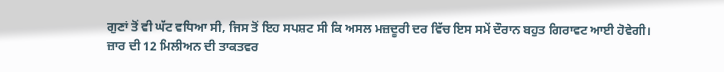ਗੁਣਾਂ ਤੋਂ ਵੀ ਘੱਟ ਵਧਿਆ ਸੀ, ਜਿਸ ਤੋਂ ਇਹ ਸਪਸ਼ਟ ਸੀ ਕਿ ਅਸਲ ਮਜ਼ਦੂਰੀ ਦਰ ਵਿੱਚ ਇਸ ਸਮੇਂ ਦੌਰਾਨ ਬਹੁਤ ਗਿਰਾਵਟ ਆਈ ਹੋਵੇਗੀ।
ਜ਼ਾਰ ਦੀ 12 ਮਿਲੀਅਨ ਦੀ ਤਾਕਤਵਰ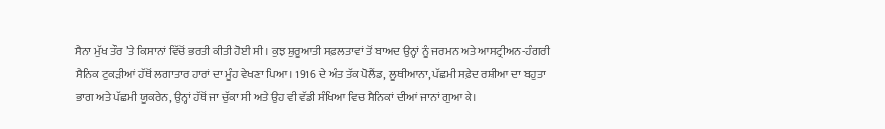ਸੈਨਾ ਮੁੱਖ ਤੌਰ ’ਤੇ ਕਿਸਾਨਾਂ ਵਿੱਚੋਂ ਭਰਤੀ ਕੀਤੀ ਹੋਈ ਸੀ। ਕੁਝ ਸ਼ੁਰੂਆਤੀ ਸਫ਼ਲਤਾਵਾਂ ਤੋਂ ਬਾਅਦ ਉਨ੍ਹਾਂ ਨੂੰ ਜਰਮਨ ਅਤੇ ਆਸਟ੍ਰੀਅਨ-ਹੰਗਰੀ ਸੈਨਿਕ ਟੁਕੜੀਆਂ ਹੱਥੋਂ ਲਗਾਤਾਰ ਹਾਰਾਂ ਦਾ ਮੂੰਹ ਵੇਖਣਾ ਪਿਆ। 1916 ਦੇ ਅੰਤ ਤੱਕ ਪੋਲੈਂਡ, ਲੂਥੀਆਨਾ, ਪੱਛਮੀ ਸਫ਼ੇਦ ਰਸ਼ੀਆ ਦਾ ਬਹੁਤਾ ਭਾਗ ਅਤੇ ਪੱਛਮੀ ਯੂਕਰੇਨ, ਉਨ੍ਹਾਂ ਹੱਥੋਂ ਜਾ ਚੁੱਕਾ ਸੀ ਅਤੇ ਉਹ ਵੀ ਵੱਡੀ ਸੰਖਿਆ ਵਿਚ ਸੈਨਿਕਾਂ ਦੀਆਂ ਜਾਨਾਂ ਗੁਆ ਕੇ।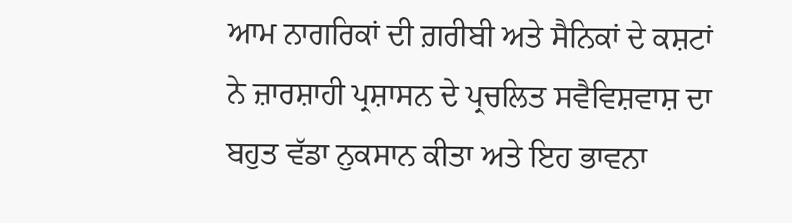ਆਮ ਨਾਗਰਿਕਾਂ ਦੀ ਗ਼ਰੀਬੀ ਅਤੇ ਸੈਨਿਕਾਂ ਦੇ ਕਸ਼ਟਾਂ ਨੇ ਜ਼ਾਰਸ਼ਾਹੀ ਪ੍ਰਸ਼ਾਸਨ ਦੇ ਪ੍ਰਚਲਿਤ ਸਵੈਵਿਸ਼ਵਾਸ਼ ਦਾ ਬਹੁਤ ਵੱਡਾ ਨੁਕਸਾਨ ਕੀਤਾ ਅਤੇ ਇਹ ਭਾਵਨਾ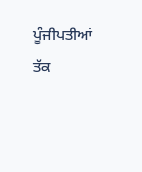ਪੂੰਜੀਪਤੀਆਂ ਤੱਕ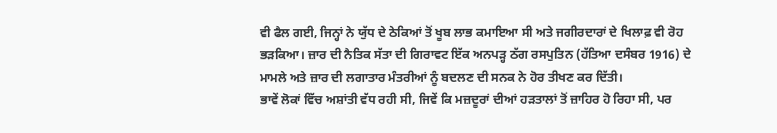ਵੀ ਫੈਲ ਗਈ, ਜਿਨ੍ਹਾਂ ਨੇ ਯੁੱਧ ਦੇ ਠੇਕਿਆਂ ਤੋਂ ਖੂਬ ਲਾਭ ਕਮਾਇਆ ਸੀ ਅਤੇ ਜਗੀਰਦਾਰਾਂ ਦੇ ਖਿਲਾਫ਼ ਵੀ ਰੋਹ ਭੜਕਿਆ। ਜ਼ਾਰ ਦੀ ਨੈਤਿਕ ਸੱਤਾ ਦੀ ਗਿਰਾਵਟ ਇੱਕ ਅਨਪੜ੍ਹ ਠੱਗ ਰਸਪੁਤਿਨ (ਹੱਤਿਆ ਦਸੰਬਰ 1916) ਦੇ ਮਾਮਲੇ ਅਤੇ ਜ਼ਾਰ ਦੀ ਲਗਾਤਾਰ ਮੰਤਰੀਆਂ ਨੂੰ ਬਦਲਣ ਦੀ ਸਨਕ ਨੇ ਹੋਰ ਤੀਖਣ ਕਰ ਦਿੱਤੀ।
ਭਾਵੇਂ ਲੋਕਾਂ ਵਿੱਚ ਅਸ਼ਾਂਤੀ ਵੱਧ ਰਹੀ ਸੀ, ਜਿਵੇਂ ਕਿ ਮਜ਼ਦੂਰਾਂ ਦੀਆਂ ਹੜਤਾਲਾਂ ਤੋਂ ਜ਼ਾਹਿਰ ਹੋ ਰਿਹਾ ਸੀ, ਪਰ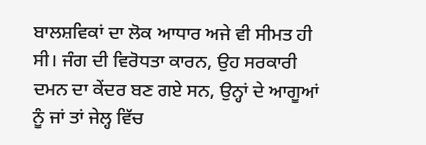ਬਾਲਸ਼ਵਿਕਾਂ ਦਾ ਲੋਕ ਆਧਾਰ ਅਜੇ ਵੀ ਸੀਮਤ ਹੀ ਸੀ। ਜੰਗ ਦੀ ਵਿਰੋਧਤਾ ਕਾਰਨ, ਉਹ ਸਰਕਾਰੀ ਦਮਨ ਦਾ ਕੇਂਦਰ ਬਣ ਗਏ ਸਨ, ਉਨ੍ਹਾਂ ਦੇ ਆਗੂਆਂ ਨੂੰ ਜਾਂ ਤਾਂ ਜੇਲ੍ਹ ਵਿੱਚ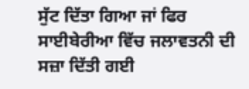ਸੁੱਟ ਦਿੱਤਾ ਗਿਆ ਜਾਂ ਫਿਰ ਸਾਈਬੇਰੀਆ ਵਿੱਚ ਜਲਾਵਤਨੀ ਦੀ ਸਜ਼ਾ ਦਿੱਤੀ ਗਈ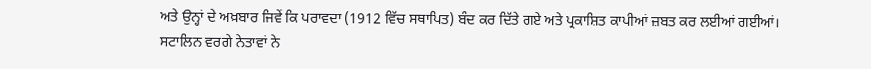ਅਤੇ ਉਨ੍ਹਾਂ ਦੇ ਅਖ਼ਬਾਰ ਜਿਵੇਂ ਕਿ ਪਰਾਵਦਾ (1912 ਵਿੱਚ ਸਥਾਪਿਤ) ਬੰਦ ਕਰ ਦਿੱਤੇ ਗਏ ਅਤੇ ਪ੍ਰਕਾਸ਼ਿਤ ਕਾਪੀਆਂ ਜ਼ਬਤ ਕਰ ਲਈਆਂ ਗਈਆਂ। ਸਟਾਲਿਨ ਵਰਗੇ ਨੇਤਾਵਾਂ ਨੇ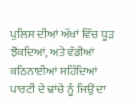ਪੁਲਿਸ ਦੀਆਂ ਅੱਖਾਂ ਵਿੱਚ ਧੂੜ ਝੋਕਦਿਆਂ, ਅਤੇ ਵੱਡੀਆਂ ਕਠਿਨਾਈਆਂ ਸਹਿੰਦਿਆਂ ਪਾਰਟੀ ਦੇ ਢਾਂਚੇ ਨੂੰ ਜਿਉਂ ਦਾ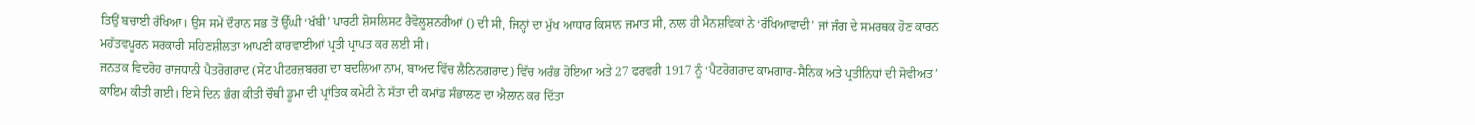ਤਿਉਂ ਬਚਾਈ ਰੱਖਿਆ। ਉਸ ਸਮੇਂ ਦੌਰਾਨ ਸਭ ਤੋਂ ਉੱਘੀ ‘ਖੱਬੀ’ ਪਾਰਟੀ ਸ਼ੋਸਲਿਸਟ ਰੈਵੋਲੂਸ਼ਨਰੀਆਂ () ਦੀ ਸੀ, ਜਿਨ੍ਹਾਂ ਦਾ ਮੁੱਖ ਆਧਾਰ ਕਿਸਾਨ ਜਮਾਤ ਸੀ, ਨਾਲ ਹੀ ਮੈਨਸ਼ਵਿਕਾਂ ਨੇ ‘ਰੱਖਿਆਵਾਦੀ’ ਜਾਂ ਜੰਗ ਦੇ ਸਮਰਥਕ ਹੋਣ ਕਾਰਨ ਮਹੱਤਵਪੂਰਨ ਸਰਕਾਰੀ ਸਹਿਣਸ਼ੀਲਤਾ ਆਪਣੀ ਕਾਰਵਾਈਆਂ ਪ੍ਰਤੀ ਪ੍ਰਾਪਤ ਕਰ ਲਈ ਸੀ।
ਜਨਤਕ ਵਿਦਰੋਹ ਰਾਜਧਾਨੀ ਪੈਤਰੋਗਰਾਦ (ਸੇਂਟ ਪੀਟਰਜ਼ਬਰਗ ਦਾ ਬਦਲਿਆ ਨਾਮ, ਬਾਅਦ ਵਿੱਚ ਲੈਨਿਨਗਰਾਦ) ਵਿੱਚ ਅਰੰਭ ਹੋਇਆ ਅਤੇ 27 ਫਰਵਰੀ 1917 ਨੂੰ ‘ਪੈਟਰੋਗਰਾਦ ਕਾਮਗਾਰ-ਸੈਨਿਕ ਅਤੇ ਪ੍ਰਤੀਨਿਧਾਂ ਦੀ ਸੋਵੀਅਤ’ ਕਾਇਮ ਕੀਤੀ ਗਈ। ਇਸੇ ਦਿਨ ਭੰਗ ਕੀਤੀ ਚੌਥੀ ਡੂਮਾ ਦੀ ਪ੍ਰਾਂਤਿਕ ਕਮੇਟੀ ਨੇ ਸੱਤਾ ਦੀ ਕਮਾਂਡ ਸੰਭਾਲਣ ਦਾ ਐਲਾਨ ਕਰ ਦਿੱਤਾ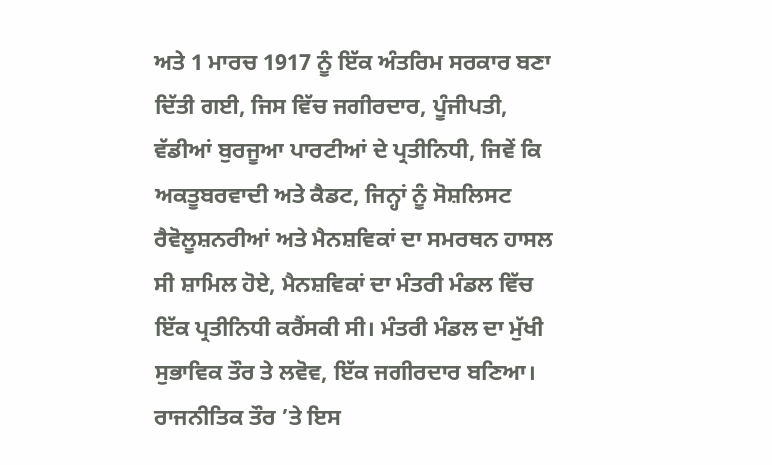ਅਤੇ 1 ਮਾਰਚ 1917 ਨੂੰ ਇੱਕ ਅੰਤਰਿਮ ਸਰਕਾਰ ਬਣਾ ਦਿੱਤੀ ਗਈ, ਜਿਸ ਵਿੱਚ ਜਗੀਰਦਾਰ, ਪੂੰਜੀਪਤੀ, ਵੱਡੀਆਂ ਬੁਰਜੂਆ ਪਾਰਟੀਆਂ ਦੇ ਪ੍ਰਤੀਨਿਧੀ, ਜਿਵੇਂ ਕਿ ਅਕਤੂਬਰਵਾਦੀ ਅਤੇ ਕੈਡਟ, ਜਿਨ੍ਹਾਂ ਨੂੰ ਸੋਸ਼ਲਿਸਟ ਰੈਵੋਲੂਸ਼ਨਰੀਆਂ ਅਤੇ ਮੈਨਸ਼ਵਿਕਾਂ ਦਾ ਸਮਰਥਨ ਹਾਸਲ ਸੀ ਸ਼ਾਮਿਲ ਹੋਏ, ਮੈਨਸ਼ਵਿਕਾਂ ਦਾ ਮੰਤਰੀ ਮੰਡਲ ਵਿੱਚ ਇੱਕ ਪ੍ਰਤੀਨਿਧੀ ਕਰੈਂਸਕੀ ਸੀ। ਮੰਤਰੀ ਮੰਡਲ ਦਾ ਮੁੱਖੀ ਸੁਭਾਵਿਕ ਤੌਰ ਤੇ ਲਵੋਵ, ਇੱਕ ਜਗੀਰਦਾਰ ਬਣਿਆ। ਰਾਜਨੀਤਿਕ ਤੌਰ ’ਤੇ ਇਸ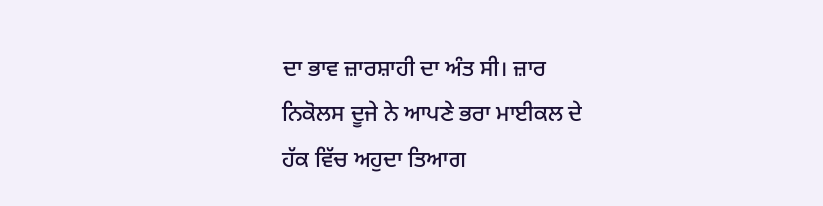ਦਾ ਭਾਵ ਜ਼ਾਰਸ਼ਾਹੀ ਦਾ ਅੰਤ ਸੀ। ਜ਼ਾਰ ਨਿਕੋਲਸ ਦੂਜੇ ਨੇ ਆਪਣੇ ਭਰਾ ਮਾਈਕਲ ਦੇ ਹੱਕ ਵਿੱਚ ਅਹੁਦਾ ਤਿਆਗ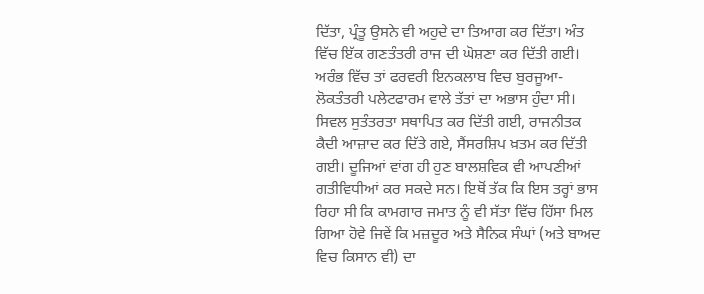ਦਿੱਤਾ, ਪ੍ਰੰਤੂ ਉਸਨੇ ਵੀ ਅਹੁਦੇ ਦਾ ਤਿਆਗ ਕਰ ਦਿੱਤਾ। ਅੰਤ ਵਿੱਚ ਇੱਕ ਗਣਤੰਤਰੀ ਰਾਜ ਦੀ ਘੋਸ਼ਣਾ ਕਰ ਦਿੱਤੀ ਗਈ।
ਅਰੰਭ ਵਿੱਚ ਤਾਂ ਫਰਵਰੀ ਇਨਕਲਾਬ ਵਿਚ ਬੁਰਜੂਆ-ਲੋਕਤੰਤਰੀ ਪਲੇਟਫਾਰਮ ਵਾਲੇ ਤੱਤਾਂ ਦਾ ਅਭਾਸ ਹੁੰਦਾ ਸੀ। ਸਿਵਲ ਸੁਤੰਤਰਤਾ ਸਥਾਪਿਤ ਕਰ ਦਿੱਤੀ ਗਈ, ਰਾਜਨੀਤਕ ਕੈਦੀ ਆਜ਼ਾਦ ਕਰ ਦਿੱਤੇ ਗਏ, ਸੈਂਸਰਸ਼ਿਪ ਖ਼ਤਮ ਕਰ ਦਿੱਤੀ ਗਈ। ਦੂਜਿਆਂ ਵਾਂਗ ਹੀ ਹੁਣ ਬਾਲਸ਼ਵਿਕ ਵੀ ਆਪਣੀਆਂ ਗਤੀਵਿਧੀਆਂ ਕਰ ਸਕਦੇ ਸਨ। ਇਥੋਂ ਤੱਕ ਕਿ ਇਸ ਤਰ੍ਹਾਂ ਭਾਸ ਰਿਹਾ ਸੀ ਕਿ ਕਾਮਗਾਰ ਜਮਾਤ ਨੂੰ ਵੀ ਸੱਤਾ ਵਿੱਚ ਹਿੱਸਾ ਮਿਲ ਗਿਆ ਹੋਵੇ ਜਿਵੇਂ ਕਿ ਮਜ਼ਦੂਰ ਅਤੇ ਸੈਨਿਕ ਸੰਘਾਂ (ਅਤੇ ਬਾਅਦ ਵਿਚ ਕਿਸਾਨ ਵੀ) ਦਾ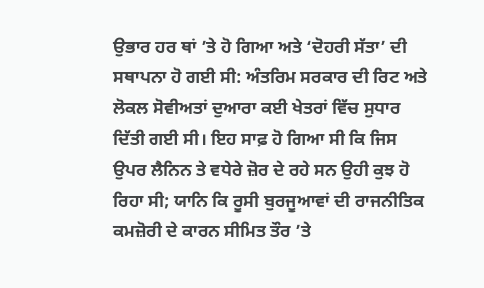ਉਭਾਰ ਹਰ ਥਾਂ ’ਤੇ ਹੋ ਗਿਆ ਅਤੇ ‘ਦੋਹਰੀ ਸੱਤਾ’ ਦੀ ਸਥਾਪਨਾ ਹੋ ਗਈ ਸੀ: ਅੰਤਰਿਮ ਸਰਕਾਰ ਦੀ ਰਿਟ ਅਤੇ ਲੋਕਲ ਸੋਵੀਅਤਾਂ ਦੁਆਰਾ ਕਈ ਖੇਤਰਾਂ ਵਿੱਚ ਸੁਧਾਰ ਦਿੱਤੀ ਗਈ ਸੀ। ਇਹ ਸਾਫ਼ ਹੋ ਗਿਆ ਸੀ ਕਿ ਜਿਸ ਉਪਰ ਲੈਨਿਨ ਤੇ ਵਧੇਰੇ ਜ਼ੋਰ ਦੇ ਰਹੇ ਸਨ ਉਹੀ ਕੁਝ ਹੋ ਰਿਹਾ ਸੀ; ਯਾਨਿ ਕਿ ਰੂਸੀ ਬੁਰਜੂਆਵਾਂ ਦੀ ਰਾਜਨੀਤਿਕ ਕਮਜ਼ੋਰੀ ਦੇ ਕਾਰਨ ਸੀਮਿਤ ਤੌਰ ’ਤੇ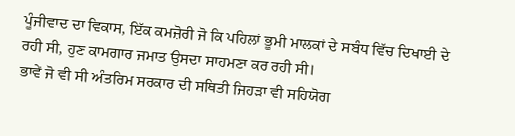ਪੂੰਜੀਵਾਦ ਦਾ ਵਿਕਾਸ, ਇੱਕ ਕਮਜ਼ੋਰੀ ਜੋ ਕਿ ਪਹਿਲਾਂ ਭੂਮੀ ਮਾਲਕਾਂ ਦੇ ਸਬੰਧ ਵਿੱਚ ਦਿਖਾਈ ਦੇ ਰਹੀ ਸੀ, ਹੁਣ ਕਾਮਗਾਰ ਜਮਾਤ ਉਸਦਾ ਸਾਹਮਣਾ ਕਰ ਰਹੀ ਸੀ।
ਭਾਵੇਂ ਜੋ ਵੀ ਸੀ ਅੰਤਰਿਮ ਸਰਕਾਰ ਦੀ ਸਥਿਤੀ ਜਿਹੜਾ ਵੀ ਸਹਿਯੋਗ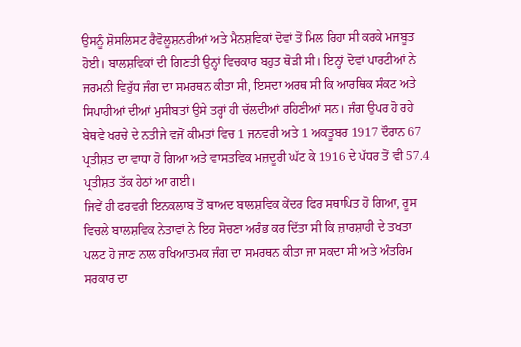ਉਸਨੂੰ ਸ਼ੋਸਲਿਸਟ ਰੈਵੋਲੂਸ਼ਨਰੀਆਂ ਅਤੇ ਮੈਨਸ਼ਵਿਕਾਂ ਦੋਵਾਂ ਤੋਂ ਮਿਲ ਰਿਹਾ ਸੀ ਕਰਕੇ ਮਜਬੂਤ ਹੋਈ। ਬਾਲਸ਼ਵਿਕਾਂ ਦੀ ਗਿਣਤੀ ਉਨ੍ਹਾਂ ਵਿਚਕਾਰ ਬਹੁਤ ਥੋੜੀ ਸੀ। ਇਨ੍ਹਾਂ ਦੋਵਾਂ ਪਾਰਟੀਆਂ ਨੇ ਜਰਮਨੀ ਵਿਰੁੱਧ ਜੰਗ ਦਾ ਸਮਰਥਨ ਕੀਤਾ ਸੀ, ਇਸਦਾ ਅਰਥ ਸੀ ਕਿ ਆਰਥਿਕ ਸੰਕਟ ਅਤੇ ਸਿਪਾਹੀਆਂ ਦੀਆਂ ਮੁਸੀਬਤਾਂ ਉਸੇ ਤਰ੍ਹਾਂ ਹੀ ਚੱਲਦੀਆਂ ਰਹਿਣੀਆਂ ਸਨ। ਜੰਗ ਉਪਰ ਹੋ ਰਹੇ ਬੇਥਵੇ ਖਰਚੇ ਦੇ ਨਤੀਜੇ ਵਜੋਂ ਕੀਮਤਾਂ ਵਿਚ 1 ਜਨਵਰੀ ਅਤੇ 1 ਅਕਤੂਬਰ 1917 ਦੌਰਾਨ 67 ਪ੍ਰਤੀਸ਼ਤ ਦਾ ਵਾਧਾ ਹੋ ਗਿਆ ਅਤੇ ਵਾਸਤਵਿਕ ਮਜ਼ਦੂਰੀ ਘੱਟ ਕੇ 1916 ਦੇ ਪੱਧਰ ਤੋਂ ਵੀ 57.4 ਪ੍ਰਤੀਸ਼ਤ ਤੱਕ ਹੇਠਾਂ ਆ ਗਈ।
ਜਿਵੇਂ ਹੀ ਫਰਵਰੀ ਇਨਕਲਾਬ ਤੋਂ ਬਾਅਦ ਬਾਲਸ਼ਵਿਕ ਕੇਂਦਰ ਫਿਰ ਸਥਾਪਿਤ ਹੋ ਗਿਆ, ਰੂਸ ਵਿਚਲੇ ਬਾਲਸ਼ਵਿਕ ਨੇਤਾਵਾਂ ਨੇ ਇਹ ਸੋਚਣਾ ਅਰੰਭ ਕਰ ਦਿੱਤਾ ਸੀ ਕਿ ਜ਼ਾਰਸ਼ਾਹੀ ਦੇ ਤਖਤਾ ਪਲਟ ਹੋ ਜਾਣ ਨਾਲ ਰਖਿਆਤਮਕ ਜੰਗ ਦਾ ਸਮਰਥਨ ਕੀਤਾ ਜਾ ਸਕਦਾ ਸੀ ਅਤੇ ਅੰਤਰਿਮ ਸਰਕਾਰ ਦਾ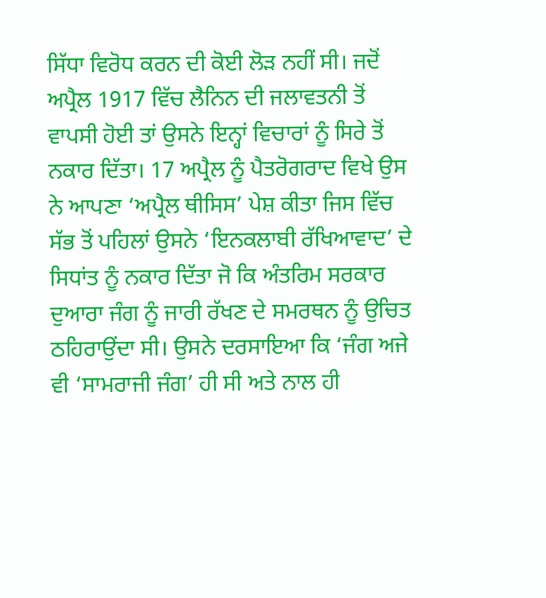ਸਿੱਧਾ ਵਿਰੋਧ ਕਰਨ ਦੀ ਕੋਈ ਲੋੜ ਨਹੀਂ ਸੀ। ਜਦੋਂ ਅਪ੍ਰੈਲ 1917 ਵਿੱਚ ਲੈਨਿਨ ਦੀ ਜਲਾਵਤਨੀ ਤੋਂ ਵਾਪਸੀ ਹੋਈ ਤਾਂ ਉਸਨੇ ਇਨ੍ਹਾਂ ਵਿਚਾਰਾਂ ਨੂੰ ਸਿਰੇ ਤੋਂ ਨਕਾਰ ਦਿੱਤਾ। 17 ਅਪ੍ਰੈਲ ਨੂੰ ਪੈਤਰੋਗਰਾਦ ਵਿਖੇ ਉਸ ਨੇ ਆਪਣਾ ‘ਅਪ੍ਰੈਲ ਥੀਸਿਸ’ ਪੇਸ਼ ਕੀਤਾ ਜਿਸ ਵਿੱਚ ਸੱਭ ਤੋਂ ਪਹਿਲਾਂ ਉਸਨੇ ‘ਇਨਕਲਾਬੀ ਰੱਖਿਆਵਾਦ’ ਦੇ ਸਿਧਾਂਤ ਨੂੰ ਨਕਾਰ ਦਿੱਤਾ ਜੋ ਕਿ ਅੰਤਰਿਮ ਸਰਕਾਰ ਦੁਆਰਾ ਜੰਗ ਨੂੰ ਜਾਰੀ ਰੱਖਣ ਦੇ ਸਮਰਥਨ ਨੂੰ ਉਚਿਤ ਠਹਿਰਾਉਂਦਾ ਸੀ। ਉਸਨੇ ਦਰਸਾਇਆ ਕਿ ‘ਜੰਗ ਅਜੇ ਵੀ ‘ਸਾਮਰਾਜੀ ਜੰਗ’ ਹੀ ਸੀ ਅਤੇ ਨਾਲ ਹੀ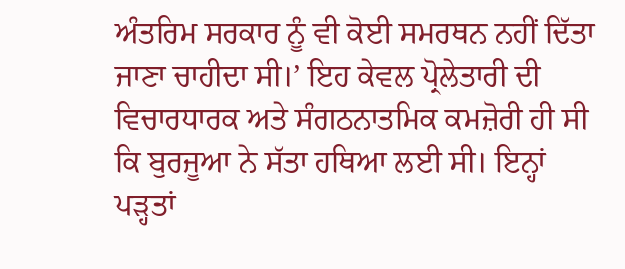ਅੰਤਰਿਮ ਸਰਕਾਰ ਨੂੰ ਵੀ ਕੋਈ ਸਮਰਥਨ ਨਹੀਂ ਦਿੱਤਾ ਜਾਣਾ ਚਾਹੀਦਾ ਸੀ।’ ਇਹ ਕੇਵਲ ਪ੍ਰੋਲੇਤਾਰੀ ਦੀ ਵਿਚਾਰਧਾਰਕ ਅਤੇ ਸੰਗਠਨਾਤਮਿਕ ਕਮਜ਼ੋਰੀ ਹੀ ਸੀ ਕਿ ਬੁਰਜੂਆ ਨੇ ਸੱਤਾ ਹਥਿਆ ਲਈ ਸੀ। ਇਨ੍ਹਾਂ ਪੜ੍ਹਤਾਂ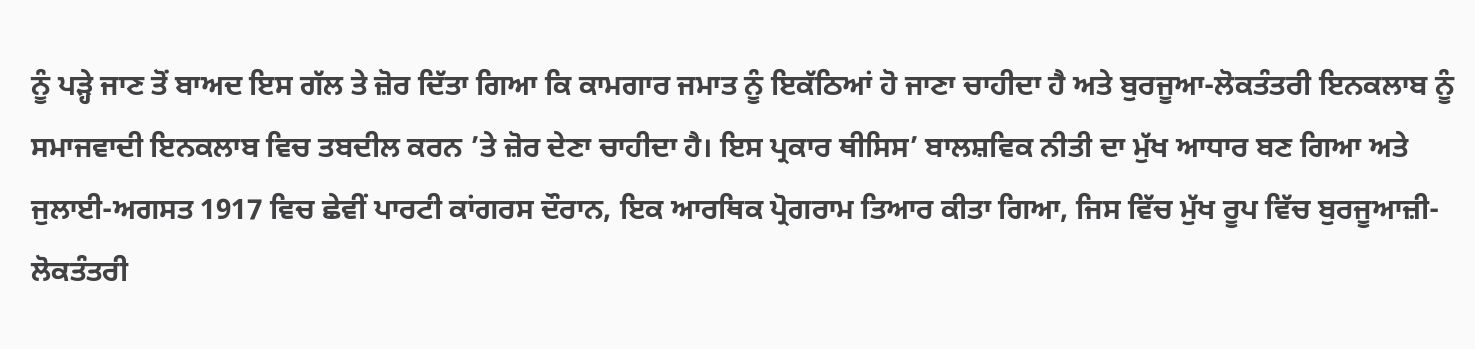ਨੂੰ ਪੜ੍ਹੇ ਜਾਣ ਤੋਂ ਬਾਅਦ ਇਸ ਗੱਲ ਤੇ ਜ਼ੋਰ ਦਿੱਤਾ ਗਿਆ ਕਿ ਕਾਮਗਾਰ ਜਮਾਤ ਨੂੰ ਇਕੱਠਿਆਂ ਹੋ ਜਾਣਾ ਚਾਹੀਦਾ ਹੈ ਅਤੇ ਬੁਰਜੂਆ-ਲੋਕਤੰਤਰੀ ਇਨਕਲਾਬ ਨੂੰ ਸਮਾਜਵਾਦੀ ਇਨਕਲਾਬ ਵਿਚ ਤਬਦੀਲ ਕਰਨ ’ਤੇ ਜ਼ੋਰ ਦੇਣਾ ਚਾਹੀਦਾ ਹੈ। ਇਸ ਪ੍ਰਕਾਰ ਥੀਸਿਸ’ ਬਾਲਸ਼ਵਿਕ ਨੀਤੀ ਦਾ ਮੁੱਖ ਆਧਾਰ ਬਣ ਗਿਆ ਅਤੇ ਜੁਲਾਈ-ਅਗਸਤ 1917 ਵਿਚ ਛੇਵੀਂ ਪਾਰਟੀ ਕਾਂਗਰਸ ਦੌਰਾਨ, ਇਕ ਆਰਥਿਕ ਪ੍ਰੋਗਰਾਮ ਤਿਆਰ ਕੀਤਾ ਗਿਆ, ਜਿਸ ਵਿੱਚ ਮੁੱਖ ਰੂਪ ਵਿੱਚ ਬੁਰਜੂਆਜ਼ੀ-ਲੋਕਤੰਤਰੀ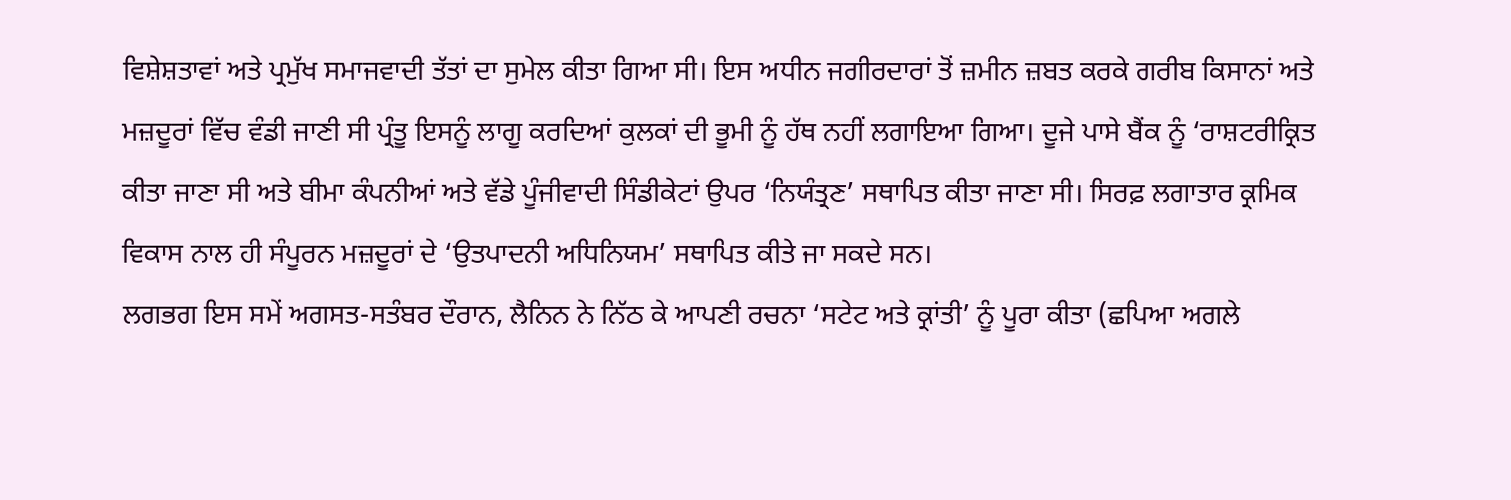ਵਿਸ਼ੇਸ਼ਤਾਵਾਂ ਅਤੇ ਪ੍ਰਮੁੱਖ ਸਮਾਜਵਾਦੀ ਤੱਤਾਂ ਦਾ ਸੁਮੇਲ ਕੀਤਾ ਗਿਆ ਸੀ। ਇਸ ਅਧੀਨ ਜਗੀਰਦਾਰਾਂ ਤੋਂ ਜ਼ਮੀਨ ਜ਼ਬਤ ਕਰਕੇ ਗਰੀਬ ਕਿਸਾਨਾਂ ਅਤੇ ਮਜ਼ਦੂਰਾਂ ਵਿੱਚ ਵੰਡੀ ਜਾਣੀ ਸੀ ਪ੍ਰੰਤੂ ਇਸਨੂੰ ਲਾਗੂ ਕਰਦਿਆਂ ਕੁਲਕਾਂ ਦੀ ਭੂਮੀ ਨੂੰ ਹੱਥ ਨਹੀਂ ਲਗਾਇਆ ਗਿਆ। ਦੂਜੇ ਪਾਸੇ ਬੈਂਕ ਨੂੰ ‘ਰਾਸ਼ਟਰੀਕ੍ਰਿਤ
ਕੀਤਾ ਜਾਣਾ ਸੀ ਅਤੇ ਬੀਮਾ ਕੰਪਨੀਆਂ ਅਤੇ ਵੱਡੇ ਪੂੰਜੀਵਾਦੀ ਸਿੰਡੀਕੇਟਾਂ ਉਪਰ ‘ਨਿਯੰਤ੍ਰਣ’ ਸਥਾਪਿਤ ਕੀਤਾ ਜਾਣਾ ਸੀ। ਸਿਰਫ਼ ਲਗਾਤਾਰ ਕ੍ਰਮਿਕ ਵਿਕਾਸ ਨਾਲ ਹੀ ਸੰਪੂਰਨ ਮਜ਼ਦੂਰਾਂ ਦੇ ‘ਉਤਪਾਦਨੀ ਅਧਿਨਿਯਮ’ ਸਥਾਪਿਤ ਕੀਤੇ ਜਾ ਸਕਦੇ ਸਨ।
ਲਗਭਗ ਇਸ ਸਮੇਂ ਅਗਸਤ-ਸਤੰਬਰ ਦੌਰਾਨ, ਲੈਨਿਨ ਨੇ ਨਿੱਠ ਕੇ ਆਪਣੀ ਰਚਨਾ ‘ਸਟੇਟ ਅਤੇ ਕ੍ਰਾਂਤੀ’ ਨੂੰ ਪੂਰਾ ਕੀਤਾ (ਛਪਿਆ ਅਗਲੇ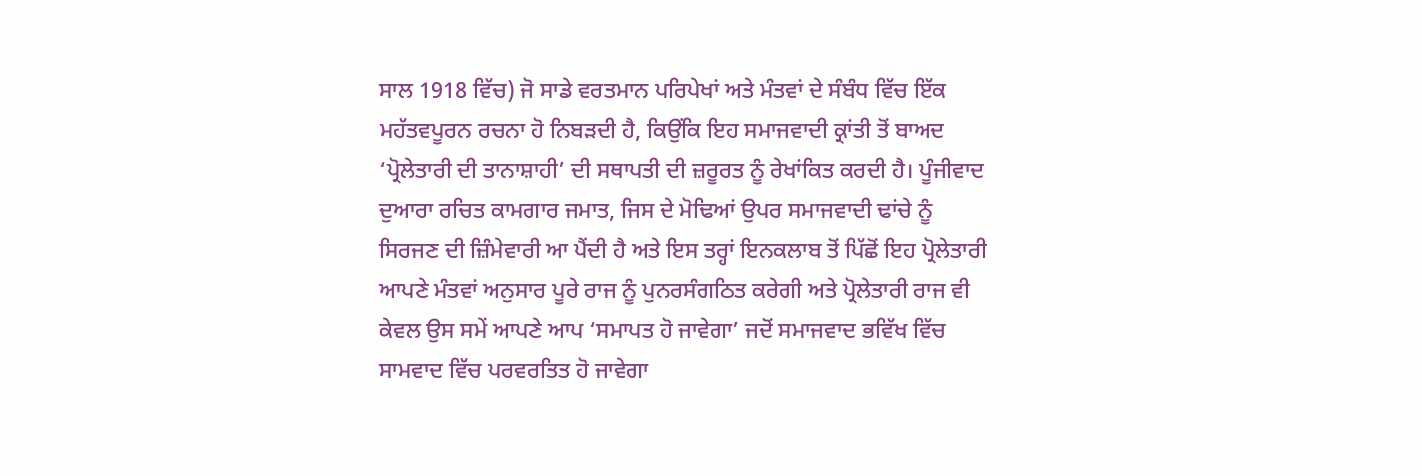ਸਾਲ 1918 ਵਿੱਚ) ਜੋ ਸਾਡੇ ਵਰਤਮਾਨ ਪਰਿਪੇਖਾਂ ਅਤੇ ਮੰਤਵਾਂ ਦੇ ਸੰਬੰਧ ਵਿੱਚ ਇੱਕ ਮਹੱਤਵਪੂਰਨ ਰਚਨਾ ਹੋ ਨਿਬੜਦੀ ਹੈ, ਕਿਉਂਕਿ ਇਹ ਸਮਾਜਵਾਦੀ ਕ੍ਰਾਂਤੀ ਤੋਂ ਬਾਅਦ ‘ਪ੍ਰੋਲੇਤਾਰੀ ਦੀ ਤਾਨਾਸ਼ਾਹੀ’ ਦੀ ਸਥਾਪਤੀ ਦੀ ਜ਼ਰੂਰਤ ਨੂੰ ਰੇਖਾਂਕਿਤ ਕਰਦੀ ਹੈ। ਪੂੰਜੀਵਾਦ ਦੁਆਰਾ ਰਚਿਤ ਕਾਮਗਾਰ ਜਮਾਤ, ਜਿਸ ਦੇ ਮੋਢਿਆਂ ਉਪਰ ਸਮਾਜਵਾਦੀ ਢਾਂਚੇ ਨੂੰ ਸਿਰਜਣ ਦੀ ਜ਼ਿੰਮੇਵਾਰੀ ਆ ਪੈਂਦੀ ਹੈ ਅਤੇ ਇਸ ਤਰ੍ਹਾਂ ਇਨਕਲਾਬ ਤੋਂ ਪਿੱਛੋਂ ਇਹ ਪ੍ਰੋਲੇਤਾਰੀ ਆਪਣੇ ਮੰਤਵਾਂ ਅਨੁਸਾਰ ਪੂਰੇ ਰਾਜ ਨੂੰ ਪੁਨਰਸੰਗਠਿਤ ਕਰੇਗੀ ਅਤੇ ਪ੍ਰੋਲੇਤਾਰੀ ਰਾਜ ਵੀ ਕੇਵਲ ਉਸ ਸਮੇਂ ਆਪਣੇ ਆਪ ‘ਸਮਾਪਤ ਹੋ ਜਾਵੇਗਾ’ ਜਦੋਂ ਸਮਾਜਵਾਦ ਭਵਿੱਖ ਵਿੱਚ ਸਾਮਵਾਦ ਵਿੱਚ ਪਰਵਰਤਿਤ ਹੋ ਜਾਵੇਗਾ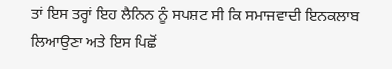ਤਾਂ ਇਸ ਤਰ੍ਹਾਂ ਇਹ ਲੈਨਿਨ ਨੂੰ ਸਪਸ਼ਟ ਸੀ ਕਿ ਸਮਾਜਵਾਦੀ ਇਨਕਲਾਬ ਲਿਆਉਣਾ ਅਤੇ ਇਸ ਪਿਛੋਂ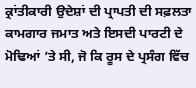ਕ੍ਰਾਂਤੀਕਾਰੀ ਉਦੇਸ਼ਾਂ ਦੀ ਪ੍ਰਾਪਤੀ ਦੀ ਸਫ਼ਲਤਾ ਕਾਮਗਾਰ ਜਮਾਤ ਅਤੇ ਇਸਦੀ ਪਾਰਟੀ ਦੇ ਮੋਢਿਆਂ ’ਤੇ ਸੀ, ਜੋ ਕਿ ਰੂਸ ਦੇ ਪ੍ਰਸੰਗ ਵਿੱਚ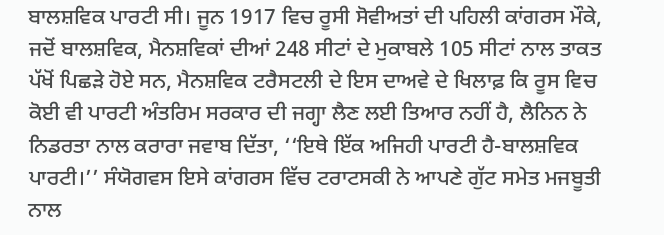ਬਾਲਸ਼ਵਿਕ ਪਾਰਟੀ ਸੀ। ਜੂਨ 1917 ਵਿਚ ਰੂਸੀ ਸੋਵੀਅਤਾਂ ਦੀ ਪਹਿਲੀ ਕਾਂਗਰਸ ਮੌਕੇ, ਜਦੋਂ ਬਾਲਸ਼ਵਿਕ, ਮੈਨਸ਼ਵਿਕਾਂ ਦੀਆਂ 248 ਸੀਟਾਂ ਦੇ ਮੁਕਾਬਲੇ 105 ਸੀਟਾਂ ਨਾਲ ਤਾਕਤ ਪੱਖੋਂ ਪਿਛੜੇ ਹੋਏ ਸਨ, ਮੈਨਸ਼ਵਿਕ ਟਰੈਸਟਲੀ ਦੇ ਇਸ ਦਾਅਵੇ ਦੇ ਖਿਲਾਫ਼ ਕਿ ਰੂਸ ਵਿਚ ਕੋਈ ਵੀ ਪਾਰਟੀ ਅੰਤਰਿਮ ਸਰਕਾਰ ਦੀ ਜਗ੍ਹਾ ਲੈਣ ਲਈ ਤਿਆਰ ਨਹੀਂ ਹੈ, ਲੈਨਿਨ ਨੇ ਨਿਡਰਤਾ ਨਾਲ ਕਰਾਰਾ ਜਵਾਬ ਦਿੱਤਾ, ‘‘ਇਥੇ ਇੱਕ ਅਜਿਹੀ ਪਾਰਟੀ ਹੈ-ਬਾਲਸ਼ਵਿਕ ਪਾਰਟੀ।’’ ਸੰਯੋਗਵਸ ਇਸੇ ਕਾਂਗਰਸ ਵਿੱਚ ਟਰਾਟਸਕੀ ਨੇ ਆਪਣੇ ਗੁੱਟ ਸਮੇਤ ਮਜਬੂਤੀ ਨਾਲ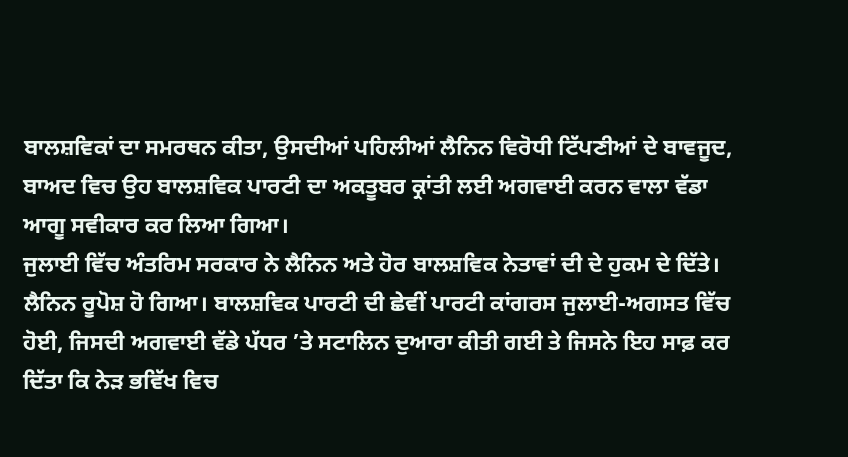ਬਾਲਸ਼ਵਿਕਾਂ ਦਾ ਸਮਰਥਨ ਕੀਤਾ, ਉਸਦੀਆਂ ਪਹਿਲੀਆਂ ਲੈਨਿਨ ਵਿਰੋਧੀ ਟਿੱਪਣੀਆਂ ਦੇ ਬਾਵਜੂਦ, ਬਾਅਦ ਵਿਚ ਉਹ ਬਾਲਸ਼ਵਿਕ ਪਾਰਟੀ ਦਾ ਅਕਤੂਬਰ ਕ੍ਰਾਂਤੀ ਲਈ ਅਗਵਾਈ ਕਰਨ ਵਾਲਾ ਵੱਡਾ ਆਗੂ ਸਵੀਕਾਰ ਕਰ ਲਿਆ ਗਿਆ।
ਜੁਲਾਈ ਵਿੱਚ ਅੰਤਰਿਮ ਸਰਕਾਰ ਨੇ ਲੈਨਿਨ ਅਤੇ ਹੋਰ ਬਾਲਸ਼ਵਿਕ ਨੇਤਾਵਾਂ ਦੀ ਦੇ ਹੁਕਮ ਦੇ ਦਿੱਤੇ। ਲੈਨਿਨ ਰੂਪੋਸ਼ ਹੋ ਗਿਆ। ਬਾਲਸ਼ਵਿਕ ਪਾਰਟੀ ਦੀ ਛੇਵੀਂ ਪਾਰਟੀ ਕਾਂਗਰਸ ਜੁਲਾਈ-ਅਗਸਤ ਵਿੱਚ ਹੋਈ, ਜਿਸਦੀ ਅਗਵਾਈ ਵੱਡੇ ਪੱਧਰ ’ਤੇ ਸਟਾਲਿਨ ਦੁਆਰਾ ਕੀਤੀ ਗਈ ਤੇ ਜਿਸਨੇ ਇਹ ਸਾਫ਼ ਕਰ ਦਿੱਤਾ ਕਿ ਨੇੜ ਭਵਿੱਖ ਵਿਚ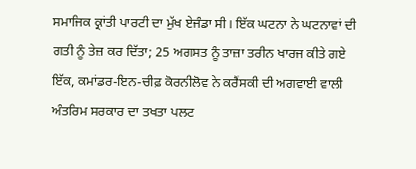ਸਮਾਜਿਕ ਕ੍ਰਾਂਤੀ ਪਾਰਟੀ ਦਾ ਮੁੱਖ ਏਜੰਡਾ ਸੀ। ਇੱਕ ਘਟਨਾ ਨੇ ਘਟਨਾਵਾਂ ਦੀ ਗਤੀ ਨੂੰ ਤੇਜ਼ ਕਰ ਦਿੱਤਾ; 25 ਅਗਸਤ ਨੂੰ ਤਾਜ਼ਾ ਤਰੀਨ ਖਾਰਜ ਕੀਤੇ ਗਏ ਇੱਕ, ਕਮਾਂਡਰ-ਇਨ-ਚੀਫ਼ ਕੋਰਨੀਲੋਵ ਨੇ ਕਰੈਂਸਕੀ ਦੀ ਅਗਵਾਈ ਵਾਲੀ ਅੰਤਰਿਮ ਸਰਕਾਰ ਦਾ ਤਖਤਾ ਪਲਟ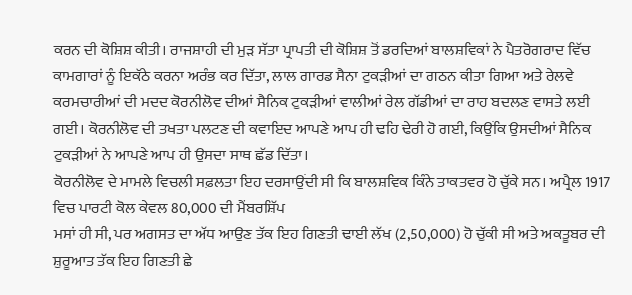ਕਰਨ ਦੀ ਕੋਸ਼ਿਸ਼ ਕੀਤੀ। ਰਾਜਸ਼ਾਹੀ ਦੀ ਮੁੜ ਸੱਤਾ ਪ੍ਰਾਪਤੀ ਦੀ ਕੋਸ਼ਿਸ਼ ਤੋਂ ਡਰਦਿਆਂ ਬਾਲਸ਼ਵਿਕਾਂ ਨੇ ਪੈਤਰੋਗਰਾਦ ਵਿੱਚ ਕਾਮਗਾਰਾਂ ਨੂੰ ਇਕੱਠੇ ਕਰਨਾ ਅਰੰਭ ਕਰ ਦਿੱਤਾ, ਲਾਲ ਗਾਰਡ ਸੈਨਾ ਟੁਕੜੀਆਂ ਦਾ ਗਠਨ ਕੀਤਾ ਗਿਆ ਅਤੇ ਰੇਲਵੇ ਕਰਮਚਾਰੀਆਂ ਦੀ ਮਦਦ ਕੋਰਨੀਲੋਵ ਦੀਆਂ ਸੈਨਿਕ ਟੁਕੜੀਆਂ ਵਾਲੀਆਂ ਰੇਲ ਗੱਡੀਆਂ ਦਾ ਰਾਹ ਬਦਲਣ ਵਾਸਤੇ ਲਈ ਗਈ। ਕੋਰਨੀਲੋਵ ਦੀ ਤਖਤਾ ਪਲਟਣ ਦੀ ਕਵਾਇਦ ਆਪਣੇ ਆਪ ਹੀ ਢਹਿ ਢੇਰੀ ਹੋ ਗਈ, ਕਿਉਂਕਿ ਉਸਦੀਆਂ ਸੈਨਿਕ ਟੁਕੜੀਆਂ ਨੇ ਆਪਣੇ ਆਪ ਹੀ ਉਸਦਾ ਸਾਥ ਛੱਡ ਦਿੱਤਾ।
ਕੋਰਨੀਲੋਵ ਦੇ ਮਾਮਲੇ ਵਿਚਲੀ ਸਫ਼ਲਤਾ ਇਹ ਦਰਸਾਉਂਦੀ ਸੀ ਕਿ ਬਾਲਸ਼ਵਿਕ ਕਿੰਨੇ ਤਾਕਤਵਰ ਹੋ ਚੁੱਕੇ ਸਨ। ਅਪ੍ਰੈਲ 1917 ਵਿਚ ਪਾਰਟੀ ਕੋਲ ਕੇਵਲ 80,000 ਦੀ ਮੈਂਬਰਸ਼ਿੱਪ
ਮਸਾਂ ਹੀ ਸੀ, ਪਰ ਅਗਸਤ ਦਾ ਅੱਧ ਆਉਣ ਤੱਕ ਇਹ ਗਿਣਤੀ ਢਾਈ ਲੱਖ (2,50,000) ਹੋ ਚੁੱਕੀ ਸੀ ਅਤੇ ਅਕਤੂਬਰ ਦੀ ਸ਼ੁਰੂਆਤ ਤੱਕ ਇਹ ਗਿਣਤੀ ਛੇ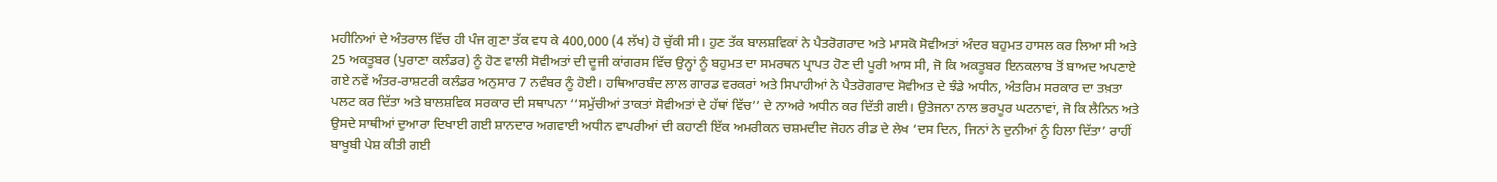ਮਹੀਨਿਆਂ ਦੇ ਅੰਤਰਾਲ ਵਿੱਚ ਹੀ ਪੰਜ ਗੁਣਾ ਤੱਕ ਵਧ ਕੇ 400,000 (4 ਲੱਖ) ਹੋ ਚੁੱਕੀ ਸੀ। ਹੁਣ ਤੱਕ ਬਾਲਸ਼ਵਿਕਾਂ ਨੇ ਪੈਤਰੋਗਰਾਦ ਅਤੇ ਮਾਸਕੋ ਸੋਵੀਅਤਾਂ ਅੰਦਰ ਬਹੁਮਤ ਹਾਸਲ ਕਰ ਲਿਆ ਸੀ ਅਤੇ 25 ਅਕਤੂਬਰ (ਪੁਰਾਣਾ ਕਲੰਡਰ) ਨੂੰ ਹੋਣ ਵਾਲੀ ਸੋਵੀਅਤਾਂ ਦੀ ਦੂਜੀ ਕਾਂਗਰਸ ਵਿੱਚ ਉਨ੍ਹਾਂ ਨੂੰ ਬਹੁਮਤ ਦਾ ਸਮਰਥਨ ਪ੍ਰਾਪਤ ਹੋਣ ਦੀ ਪੂਰੀ ਆਸ ਸੀ, ਜੋ ਕਿ ਅਕਤੂਬਰ ਇਨਕਲਾਬ ਤੋਂ ਬਾਅਦ ਅਪਣਾਏ ਗਏ ਨਵੇਂ ਅੰਤਰ-ਰਾਸ਼ਟਰੀ ਕਲੰਡਰ ਅਨੁਸਾਰ 7 ਨਵੰਬਰ ਨੂੰ ਹੋਈ। ਹਥਿਆਰਬੰਦ ਲਾਲ ਗਾਰਡ ਵਰਕਰਾਂ ਅਤੇ ਸਿਪਾਹੀਆਂ ਨੇ ਪੈਤਰੋਗਰਾਦ ਸੋਵੀਅਤ ਦੇ ਝੰਡੇ ਅਧੀਨ, ਅੰਤਰਿਮ ਸਰਕਾਰ ਦਾ ਤਖ਼ਤਾ ਪਲਟ ਕਰ ਦਿੱਤਾ ਅਤੇ ਬਾਲਸ਼ਵਿਕ ਸਰਕਾਰ ਦੀ ਸਥਾਪਨਾ ‘‘ਸਮੁੱਚੀਆਂ ਤਾਕਤਾਂ ਸੋਵੀਅਤਾਂ ਦੇ ਹੱਥਾਂ ਵਿੱਚ’’ ਦੇ ਨਾਅਰੇ ਅਧੀਨ ਕਰ ਦਿੱਤੀ ਗਈ। ਉਤੇਜਨਾ ਨਾਲ ਭਰਪੂਰ ਘਟਨਾਵਾਂ, ਜੋ ਕਿ ਲੈਨਿਨ ਅਤੇ ਉਸਦੇ ਸਾਥੀਆਂ ਦੁਆਰਾ ਦਿਖਾਈ ਗਈ ਸ਼ਾਨਦਾਰ ਅਗਵਾਈ ਅਧੀਨ ਵਾਪਰੀਆਂ ਦੀ ਕਹਾਣੀ ਇੱਕ ਅਮਰੀਕਨ ਚਸ਼ਮਦੀਦ ਜੋਹਨ ਰੀਡ ਦੇ ਲੇਖ ‘ਦਸ ਦਿਨ, ਜਿਨਾਂ ਨੇ ਦੁਨੀਆਂ ਨੂੰ ਹਿਲਾ ਦਿੱਤਾ’ ਰਾਹੀਂ ਬਾਖੂਬੀ ਪੇਸ਼ ਕੀਤੀ ਗਈ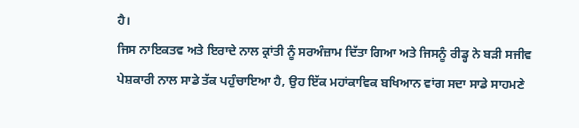ਹੈ।
ਜਿਸ ਨਾਇਕਤਵ ਅਤੇ ਇਰਾਦੇ ਨਾਲ ਕ੍ਰਾਂਤੀ ਨੂੰ ਸਰਅੰਜ਼ਾਮ ਦਿੱਤਾ ਗਿਆ ਅਤੇ ਜਿਸਨੂੰ ਰੀਡ੍ਹ ਨੇ ਬੜੀ ਸਜੀਵ ਪੇਸ਼ਕਾਰੀ ਨਾਲ ਸਾਡੇ ਤੱਕ ਪਹੁੰਚਾਇਆ ਹੈ, ਉਹ ਇੱਕ ਮਹਾਂਕਾਵਿਕ ਬਖਿਆਨ ਵਾਂਗ ਸਦਾ ਸਾਡੇ ਸਾਹਮਣੇ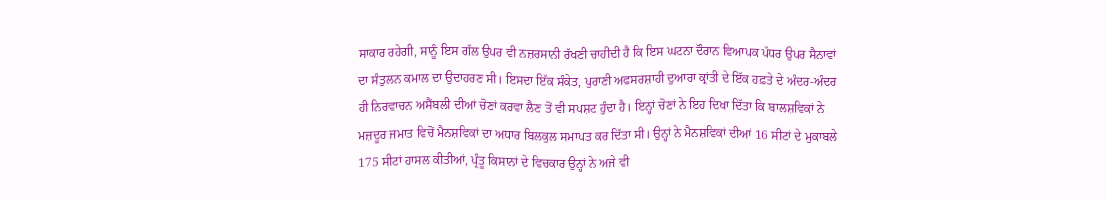ਸਾਕਾਰ ਰਹੇਗੀ, ਸਾਨੂੰ ਇਸ ਗੱਲ ਉਪਰ ਵੀ ਨਜ਼ਰਸਾਨੀ ਰੱਖਣੀ ਚਾਹੀਦੀ ਹੈ ਕਿ ਇਸ ਘਟਨਾ ਦੌਰਾਨ ਵਿਆਪਕ ਪੱਧਰ ਉਪਰ ਸੈਨਾਵਾਂ ਦਾ ਸੰਤੁਲਨ ਕਮਾਲ ਦਾ ਉਦਾਹਰਣ ਸੀ। ਇਸਦਾ ਇੱਕ ਸੰਕੇਤ, ਪੁਰਾਣੀ ਅਫਸਰਸ਼ਾਹੀ ਦੁਆਰਾ ਕ੍ਰਾਂਤੀ ਦੇ ਇੱਕ ਹਫ਼ਤੇ ਦੇ ਅੰਦਰ-ਅੰਦਰ ਹੀ ਨਿਰਵਾਚਨ ਅਸੈਂਬਲੀ ਦੀਆਂ ਚੋਣਾਂ ਕਰਵਾ ਲੈਣ ਤੋਂ ਵੀ ਸਪਸ਼ਟ ਹੁੰਦਾ ਹੈ। ਇਨ੍ਹਾਂ ਚੋਣਾਂ ਨੇ ਇਹ ਦਿਖਾ ਦਿੱਤਾ ਕਿ ਬਾਲਸ਼ਵਿਕਾਂ ਨੇ ਮਜ਼ਦੂਰ ਜਮਾਤ ਵਿਚੋਂ ਮੈਨਸ਼ਵਿਕਾਂ ਦਾ ਅਧਾਰ ਬਿਲਕੁਲ ਸਮਾਪਤ ਕਰ ਦਿੱਤਾ ਸੀ। ਉਨ੍ਹਾਂ ਨੇ ਮੈਨਸ਼ਵਿਕਾਂ ਦੀਆਂ 16 ਸੀਟਾਂ ਦੇ ਮੁਕਾਬਲੇ 175 ਸੀਟਾਂ ਹਾਸਲ ਕੀਤੀਆਂ, ਪ੍ਰੰਤੂ ਕਿਸਾਨਾਂ ਦੇ ਵਿਚਕਾਰ ਉਨ੍ਹਾਂ ਨੇ ਅਜੇ ਵੀ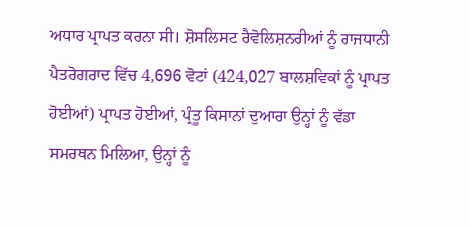ਅਧਾਰ ਪ੍ਰਾਪਤ ਕਰਨਾ ਸੀ। ਸ਼ੋਸਲਿਸਟ ਰੈਵੋਲਿਸ਼ਨਰੀਆਂ ਨੂੰ ਰਾਜਧਾਨੀ ਪੈਤਰੋਗਰਾਦ ਵਿੱਚ 4,696 ਵੋਟਾਂ (424,027 ਬਾਲਸ਼ਵਿਕਾਂ ਨੂੰ ਪ੍ਰਾਪਤ ਹੋਈਆਂ) ਪ੍ਰਾਪਤ ਹੋਈਆਂ, ਪ੍ਰੰਤੂ ਕਿਸਾਨਾਂ ਦੁਆਰਾ ਉਨ੍ਹਾਂ ਨੂੰ ਵੱਡਾ ਸਮਰਥਨ ਮਿਲਿਆ, ਉਨ੍ਹਾਂ ਨੂੰ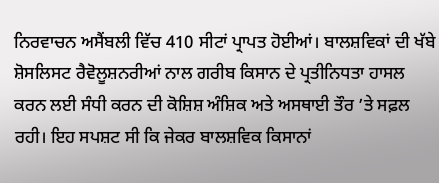ਨਿਰਵਾਚਨ ਅਸੈਂਬਲੀ ਵਿੱਚ 410 ਸੀਟਾਂ ਪ੍ਰਾਪਤ ਹੋਈਆਂ। ਬਾਲਸ਼ਵਿਕਾਂ ਦੀ ਖੱਬੇ ਸ਼ੋਸਲਿਸਟ ਰੈਵੋਲੂਸ਼ਨਰੀਆਂ ਨਾਲ ਗਰੀਬ ਕਿਸਾਨ ਦੇ ਪ੍ਰਤੀਨਿਧਤਾ ਹਾਸਲ ਕਰਨ ਲਈ ਸੰਧੀ ਕਰਨ ਦੀ ਕੋਸ਼ਿਸ਼ ਅੰਸ਼ਿਕ ਅਤੇ ਅਸਥਾਈ ਤੌਰ ’ਤੇ ਸਫ਼ਲ ਰਹੀ। ਇਹ ਸਪਸ਼ਟ ਸੀ ਕਿ ਜੇਕਰ ਬਾਲਸ਼ਵਿਕ ਕਿਸਾਨਾਂ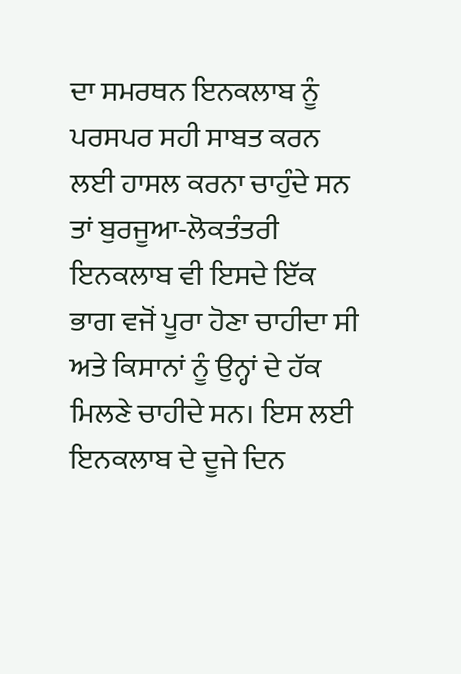ਦਾ ਸਮਰਥਨ ਇਨਕਲਾਬ ਨੂੰ ਪਰਸਪਰ ਸਹੀ ਸਾਬਤ ਕਰਨ ਲਈ ਹਾਸਲ ਕਰਨਾ ਚਾਹੁੰਦੇ ਸਨ ਤਾਂ ਬੁਰਜੂਆ-ਲੋਕਤੰਤਰੀ ਇਨਕਲਾਬ ਵੀ ਇਸਦੇ ਇੱਕ ਭਾਗ ਵਜੋਂ ਪੂਰਾ ਹੋਣਾ ਚਾਹੀਦਾ ਸੀ ਅਤੇ ਕਿਸਾਨਾਂ ਨੂੰ ਉਨ੍ਹਾਂ ਦੇ ਹੱਕ ਮਿਲਣੇ ਚਾਹੀਦੇ ਸਨ। ਇਸ ਲਈ ਇਨਕਲਾਬ ਦੇ ਦੂਜੇ ਦਿਨ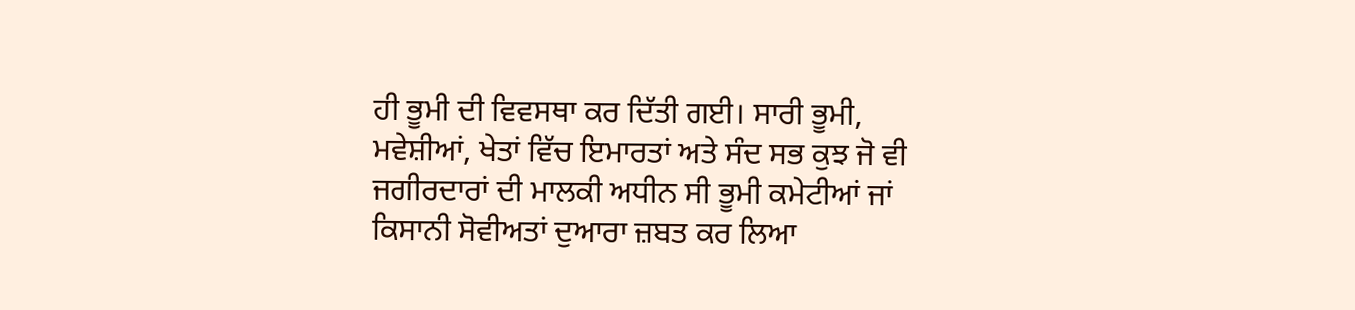ਹੀ ਭੂਮੀ ਦੀ ਵਿਵਸਥਾ ਕਰ ਦਿੱਤੀ ਗਈ। ਸਾਰੀ ਭੂਮੀ, ਮਵੇਸ਼ੀਆਂ, ਖੇਤਾਂ ਵਿੱਚ ਇਮਾਰਤਾਂ ਅਤੇ ਸੰਦ ਸਭ ਕੁਝ ਜੋ ਵੀ ਜਗੀਰਦਾਰਾਂ ਦੀ ਮਾਲਕੀ ਅਧੀਨ ਸੀ ਭੂਮੀ ਕਮੇਟੀਆਂ ਜਾਂ ਕਿਸਾਨੀ ਸੋਵੀਅਤਾਂ ਦੁਆਰਾ ਜ਼ਬਤ ਕਰ ਲਿਆ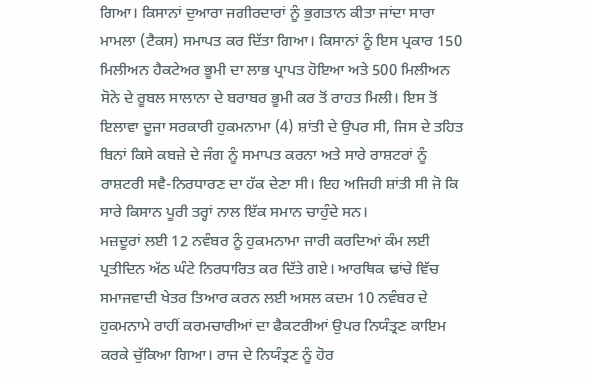ਗਿਆ। ਕਿਸਾਨਾਂ ਦੁਆਰਾ ਜਗੀਰਦਾਰਾਂ ਨੂੰ ਭੁਗਤਾਨ ਕੀਤਾ ਜਾਂਦਾ ਸਾਰਾ ਮਾਮਲਾ (ਟੈਕਸ) ਸਮਾਪਤ ਕਰ ਦਿੱਤਾ ਗਿਆ। ਕਿਸਾਨਾਂ ਨੂੰ ਇਸ ਪ੍ਰਕਾਰ 150 ਮਿਲੀਅਨ ਹੈਕਟੇਅਰ ਭੂਮੀ ਦਾ ਲਾਭ ਪ੍ਰਾਪਤ ਹੋਇਆ ਅਤੇ 500 ਮਿਲੀਅਨ ਸੋਨੇ ਦੇ ਰੂਬਲ ਸਾਲਾਨਾ ਦੇ ਬਰਾਬਰ ਭੂਮੀ ਕਰ ਤੋਂ ਰਾਹਤ ਮਿਲੀ। ਇਸ ਤੋਂ ਇਲਾਵਾ ਦੂਜਾ ਸਰਕਾਰੀ ਹੁਕਮਨਾਮਾ (4) ਸ਼ਾਂਤੀ ਦੇ ਉਪਰ ਸੀ, ਜਿਸ ਦੇ ਤਹਿਤ ਬਿਨਾਂ ਕਿਸੇ ਕਬਜ਼ੇ ਦੇ ਜੰਗ ਨੂੰ ਸਮਾਪਤ ਕਰਨਾ ਅਤੇ ਸਾਰੇ ਰਾਸ਼ਟਰਾਂ ਨੂੰ ਰਾਸ਼ਟਰੀ ਸਵੈ-ਨਿਰਧਾਰਣ ਦਾ ਹੱਕ ਦੇਣਾ ਸੀ। ਇਹ ਅਜਿਹੀ ਸ਼ਾਂਤੀ ਸੀ ਜੋ ਕਿ ਸਾਰੇ ਕਿਸਾਨ ਪੂਰੀ ਤਰ੍ਹਾਂ ਨਾਲ ਇੱਕ ਸਮਾਨ ਚਾਹੁੰਦੇ ਸਨ।
ਮਜ਼ਦੂਰਾਂ ਲਈ 12 ਨਵੰਬਰ ਨੂੰ ਹੁਕਮਨਾਮਾ ਜਾਰੀ ਕਰਦਿਆਂ ਕੰਮ ਲਈ ਪ੍ਰਤੀਦਿਨ ਅੱਠ ਘੰਟੇ ਨਿਰਧਾਰਿਤ ਕਰ ਦਿੱਤੇ ਗਏ। ਆਰਥਿਕ ਢਾਂਚੇ ਵਿੱਚ ਸਮਾਜਵਾਦੀ ਖੇਤਰ ਤਿਆਰ ਕਰਨ ਲਈ ਅਸਲ ਕਦਮ 10 ਨਵੰਬਰ ਦੇ ਹੁਕਮਨਾਮੇ ਰਾਹੀਂ ਕਰਮਚਾਰੀਆਂ ਦਾ ਫੈਕਟਰੀਆਂ ਉਪਰ ਨਿਯੰਤ੍ਰਣ ਕਾਇਮ ਕਰਕੇ ਚੁੱਕਿਆ ਗਿਆ। ਰਾਜ ਦੇ ਨਿਯੰਤ੍ਰਣ ਨੂੰ ਹੋਰ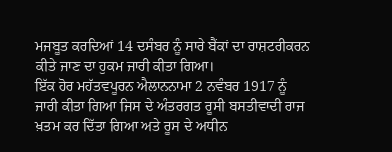ਮਜਬੂਤ ਕਰਦਿਆਂ 14 ਦਸੰਬਰ ਨੂੰ ਸਾਰੇ ਬੈਂਕਾਂ ਦਾ ਰਾਸ਼ਟਰੀਕਰਨ ਕੀਤੇ ਜਾਣ ਦਾ ਹੁਕਮ ਜਾਰੀ ਕੀਤਾ ਗਿਆ।
ਇੱਕ ਹੋਰ ਮਹੱਤਵਪੂਰਨ ਐਲਾਨਨਾਮਾ 2 ਨਵੰਬਰ 1917 ਨੂੰ ਜਾਰੀ ਕੀਤਾ ਗਿਆ ਜਿਸ ਦੇ ਅੰਤਰਗਤ ਰੂਸੀ ਬਸਤੀਵਾਦੀ ਰਾਜ ਖ਼ਤਮ ਕਰ ਦਿੱਤਾ ਗਿਆ ਅਤੇ ਰੂਸ ਦੇ ਅਧੀਨ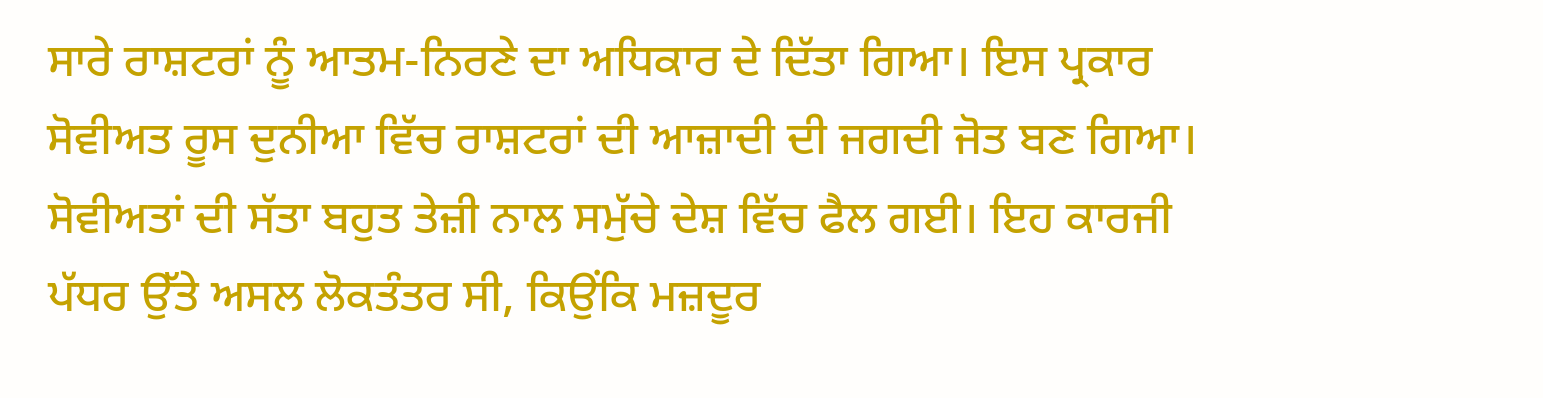ਸਾਰੇ ਰਾਸ਼ਟਰਾਂ ਨੂੰ ਆਤਮ-ਨਿਰਣੇ ਦਾ ਅਧਿਕਾਰ ਦੇ ਦਿੱਤਾ ਗਿਆ। ਇਸ ਪ੍ਰਕਾਰ ਸੋਵੀਅਤ ਰੂਸ ਦੁਨੀਆ ਵਿੱਚ ਰਾਸ਼ਟਰਾਂ ਦੀ ਆਜ਼ਾਦੀ ਦੀ ਜਗਦੀ ਜੋਤ ਬਣ ਗਿਆ।
ਸੋਵੀਅਤਾਂ ਦੀ ਸੱਤਾ ਬਹੁਤ ਤੇਜ਼ੀ ਨਾਲ ਸਮੁੱਚੇ ਦੇਸ਼ ਵਿੱਚ ਫੈਲ ਗਈ। ਇਹ ਕਾਰਜੀ ਪੱਧਰ ਉੱਤੇ ਅਸਲ ਲੋਕਤੰਤਰ ਸੀ, ਕਿਉਂਕਿ ਮਜ਼ਦੂਰ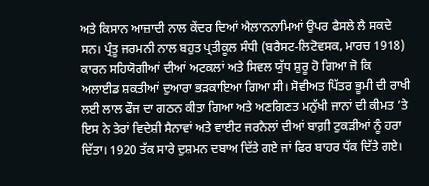ਅਤੇ ਕਿਸਾਨ ਆਜ਼ਾਦੀ ਨਾਲ ਕੇਂਦਰ ਦਿਆਂ ਐਲਾਨਨਾਮਿਆਂ ਉਪਰ ਫੈਸਲੇ ਲੈ ਸਕਦੇ ਸਨ। ਪ੍ਰੰਤੂ ਜਰਮਨੀ ਨਾਲ ਬਹੁਤ ਪ੍ਰਤੀਕੂਲ ਸੰਧੀ (ਬਰੈਸਟ-ਲਿਟੋਵਸਕ, ਮਾਰਚ 1918) ਕਾਰਨ ਸਹਿਯੋਗੀਆਂ ਦੀਆਂ ਅਟਕਲਾਂ ਅਤੇ ਸਿਵਲ ਯੁੱਧ ਸ਼ੁਰੂ ਹੋ ਗਿਆ ਜੋ ਕਿ ਅਲਾਈਡ ਸ਼ਕਤੀਆਂ ਦੁਆਰਾ ਭੜਕਾਇਆ ਗਿਆ ਸੀ। ਸੋਵੀਅਤ ਪਿੱਤਰ ਭੂਮੀ ਦੀ ਰਾਖੀ ਲਈ ਲਾਲ ਫੌਜ ਦਾ ਗਠਨ ਕੀਤਾ ਗਿਆ ਅਤੇ ਅਣਗਿਣਤ ਮਨੁੱਖੀ ਜਾਨਾਂ ਦੀ ਕੀਮਤ ’ਤੇ ਇਸ ਨੇ ਤੇਰਾਂ ਵਿਦੇਸ਼ੀ ਸੈਨਾਵਾਂ ਅਤੇ ਵਾਈਟ ਜਰਨੈਲਾਂ ਦੀਆਂ ਬਾਗ਼ੀ ਟੁਕੜੀਆਂ ਨੂੰ ਹਰਾ ਦਿੱਤਾ। 1920 ਤੱਕ ਸਾਰੇ ਦੁਸ਼ਮਨ ਦਬਾਅ ਦਿੱਤੇ ਗਏ ਜਾਂ ਫਿਰ ਬਾਹਰ ਧੱਕ ਦਿੱਤੇ ਗਏ।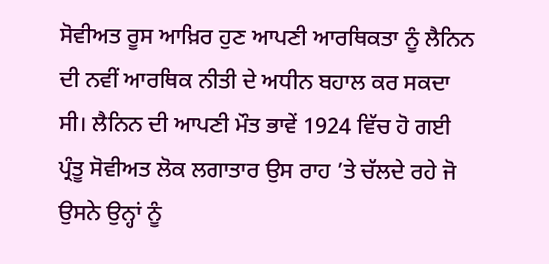ਸੋਵੀਅਤ ਰੂਸ ਆਖ਼ਿਰ ਹੁਣ ਆਪਣੀ ਆਰਥਿਕਤਾ ਨੂੰ ਲੈਨਿਨ ਦੀ ਨਵੀਂ ਆਰਥਿਕ ਨੀਤੀ ਦੇ ਅਧੀਨ ਬਹਾਲ ਕਰ ਸਕਦਾ ਸੀ। ਲੈਨਿਨ ਦੀ ਆਪਣੀ ਮੌਤ ਭਾਵੇਂ 1924 ਵਿੱਚ ਹੋ ਗਈ ਪ੍ਰੰਤੂ ਸੋਵੀਅਤ ਲੋਕ ਲਗਾਤਾਰ ਉਸ ਰਾਹ ’ਤੇ ਚੱਲਦੇ ਰਹੇ ਜੋ ਉਸਨੇ ਉਨ੍ਹਾਂ ਨੂੰ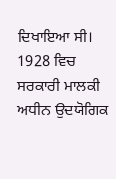ਦਿਖਾਇਆ ਸੀ।
1928 ਵਿਚ ਸਰਕਾਰੀ ਮਾਲਕੀ ਅਧੀਨ ਉਦਯੋਗਿਕ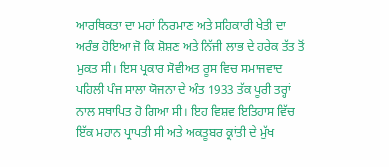ਆਰਥਿਕਤਾ ਦਾ ਮਹਾਂ ਨਿਰਮਾਣ ਅਤੇ ਸਹਿਕਾਰੀ ਖੇਤੀ ਦਾ ਅਰੰਭ ਹੋਇਆ ਜੋ ਕਿ ਸ਼ੋਸ਼ਣ ਅਤੇ ਨਿੱਜੀ ਲਾਭ ਦੇ ਹਰੇਕ ਤੱਤ ਤੋਂ ਮੁਕਤ ਸੀ। ਇਸ ਪ੍ਰਕਾਰ ਸੋਵੀਅਤ ਰੂਸ ਵਿਚ ਸਮਾਜਵਾਦ ਪਹਿਲੀ ਪੰਜ ਸਾਲਾ ਯੋਜਨਾ ਦੇ ਅੰਤ 1933 ਤੱਕ ਪੂਰੀ ਤਰ੍ਹਾਂ ਨਾਲ ਸਥਾਪਿਤ ਹੋ ਗਿਆ ਸੀ। ਇਹ ਵਿਸ਼ਵ ਇਤਿਹਾਸ ਵਿੱਚ ਇੱਕ ਮਹਾਨ ਪ੍ਰਾਪਤੀ ਸੀ ਅਤੇ ਅਕਤੂਬਰ ਕ੍ਰਾਂਤੀ ਦੇ ਮੁੱਖ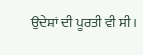ਉਦੇਸ਼ਾਂ ਦੀ ਪੂਰਤੀ ਵੀ ਸੀ।